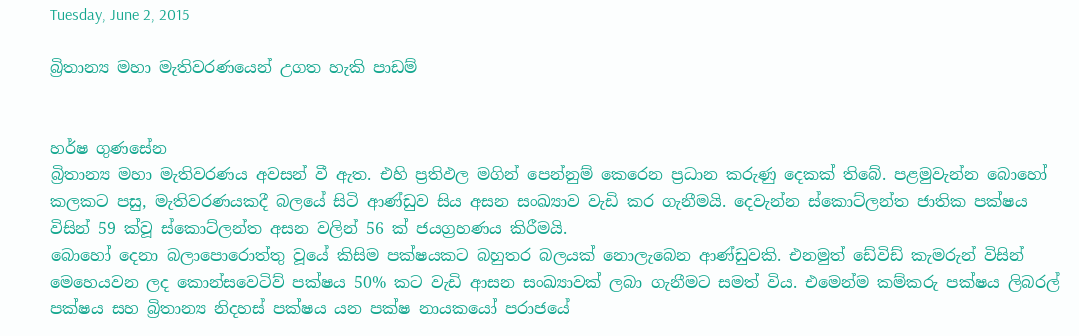Tuesday, June 2, 2015

බ්‍රිතාන්‍ය මහා මැතිවරණයෙන් උගත හැකි පාඩම්


හර්ෂ ගුණසේන
බ්‍රිතාන්‍ය මහා මැතිවරණය අවසන් වී ඇත. එහි ප්‍රතිඵල මගින් පෙන්නුම් කෙරෙන ප්‍රධාන කරුණු දෙකක් තිබේ. පළමුවැන්න බොහෝ කලකට පසු, මැතිවරණයකදී බලයේ සිටි ආණ්ඩුව සිය අසන සංඛ්‍යාව වැඩි කර ගැනීමයි. දෙවැන්න ස්කොට්ලන්ත ජාතික පක්ෂය විසින් 59 ක්වූ ස්කොට්ලන්ත අසන වලින් 56 ක් ජයග්‍රහණය කිරීමයි.
බොහෝ දෙනා බලාපොරොත්තු වූයේ කිසිම පක්ෂයකට බහුතර බලයක් නොලැබෙන ආණ්ඩුවකි. එනමුත් ඩේවිඩ් කැමරුන් විසින් මෙහෙයවන ලද කොන්සවෙටිව් පක්ෂය 50% කට වැඩි ආසන සංඛ්‍යාවක් ලබා ගැනීමට සමත් විය. එමෙන්ම කම්කරු පක්ෂය ලිබරල් පක්ෂය සහ බ්‍රිතාන්‍ය නිදහස් පක්ෂය යන පක්ෂ නායකයෝ පරාජයේ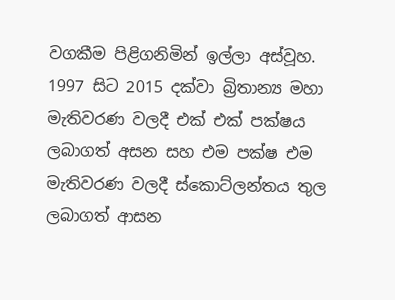වගකීම පිළිගනිමින් ඉල්ලා අස්වූහ. 1997 සිට 2015 දක්වා බ්‍රිතාන්‍ය මහා මැතිවරණ වලදී එක් එක් පක්ෂය ලබාගත් අසන සහ එම පක්ෂ එම මැතිවරණ වලදී ස්කොට්ලන්තය තුල ලබාගත් ආසන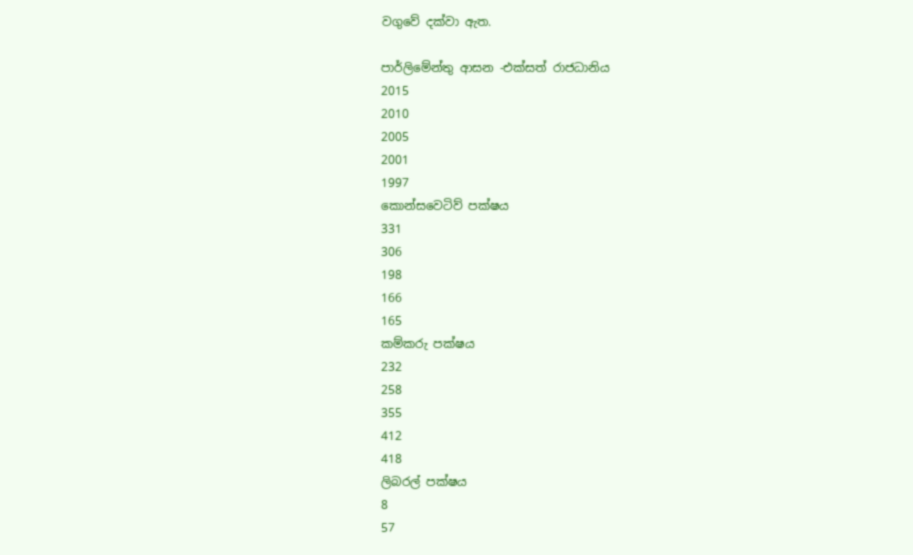වගුවේ දක්වා ඇත.

පාර්ලිමේන්තු ආසන -එක්සත් රාජධානිය
2015
2010
2005
2001
1997
කොන්සවෙටිව් පක්ෂය
331
306
198
166
165
කම්කරු පක්ෂය
232
258
355
412
418
ලිබරල් පක්ෂය
8
57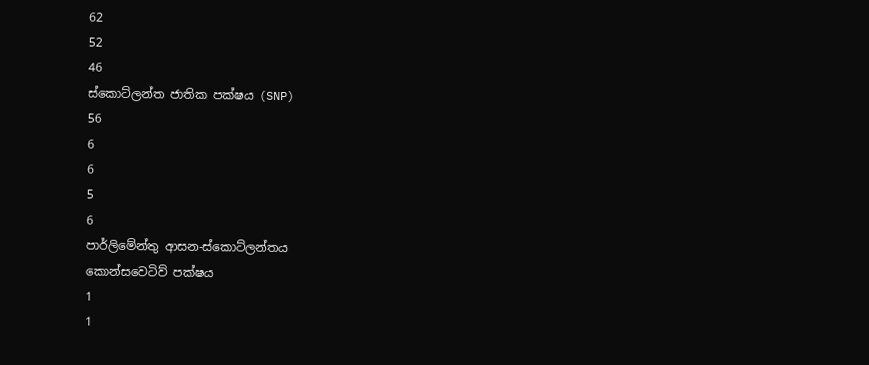62
52
46
ස්කොට්ලන්ත ජාතික පක්ෂය (SNP)
56
6
6
5
6
පාර්ලිමේන්තු ආසන-ස්කොට්ලන්තය
කොන්සවෙටිව් පක්ෂය
1
1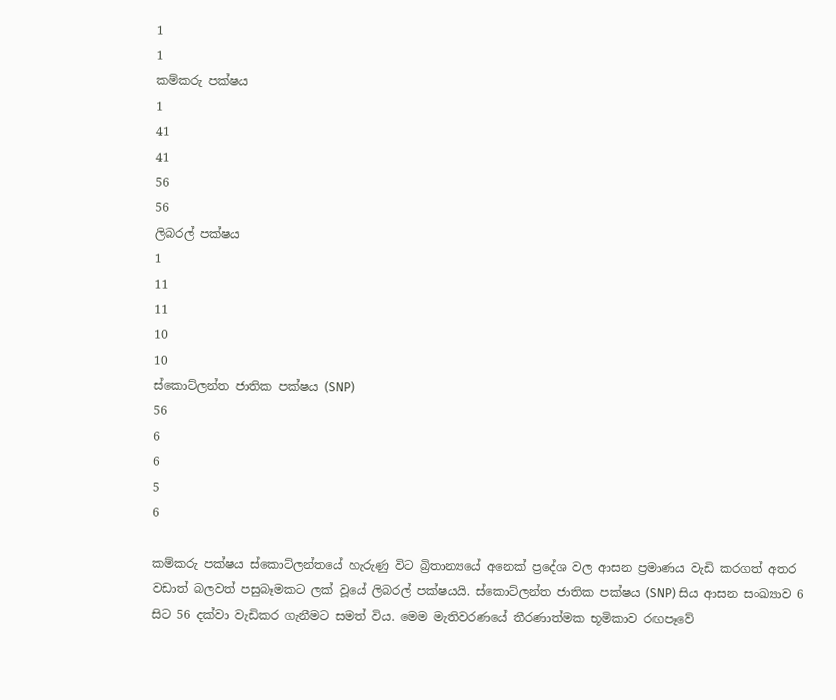1
1
කම්කරු පක්ෂය
1
41
41
56
56
ලිබරල් පක්ෂය
1
11
11
10
10
ස්කොට්ලන්ත ජාතික පක්ෂය (SNP)
56
6
6
5
6

කම්කරු පක්ෂය ස්කොට්ලන්තයේ හැරුණු විට බ්‍රිතාන්‍යයේ අනෙක් ප්‍රදේශ වල ආසන ප්‍රමාණය වැඩි කරගත් අතර වඩාත් බලවත් පසුබෑමකට ලක් වූයේ ලිබරල් පක්ෂයයි. ස්කොට්ලන්ත ජාතික පක්ෂය (SNP) සිය ආසන සංඛ්‍යාව 6 සිට 56 දක්වා වැඩිකර ගැනීමට සමත් විය. මෙම මැතිවරණයේ තීරණාත්මක භූමිකාව රඟපෑවේ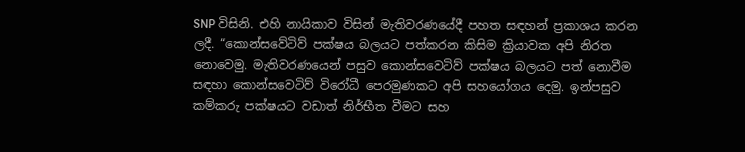SNP විසිනි. එහි නායිකාව විසින් මැතිවරණයේදී පහත සඳහන් ප්‍රකාශය කරන ලදී. “කොන්සවේටිව් පක්ෂය බලයට පත්කරන කිසිම ක්‍රියාවක අපි නිරත නොවෙමු. මැතිවරණයෙන් පසුව කොන්සවෙටිව් පක්ෂය බලයට පත් නොවීම සඳහා කොන්සවෙටිව් විරෝධී පෙරමුණකට අපි සහයෝගය දෙමු. ඉන්පසුව කම්කරු පක්ෂයට වඩාත් නිර්භීත වීමට සහ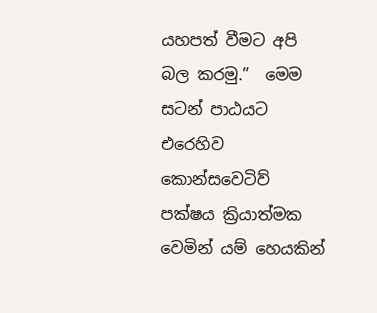යහපත් වීමට අපි බල කරමු.”  මෙම සටන් පාඨයට එරෙහිව කොන්සවෙටිව් පක්ෂය ක්‍රියාත්මක වෙමින් යම් හෙයකින්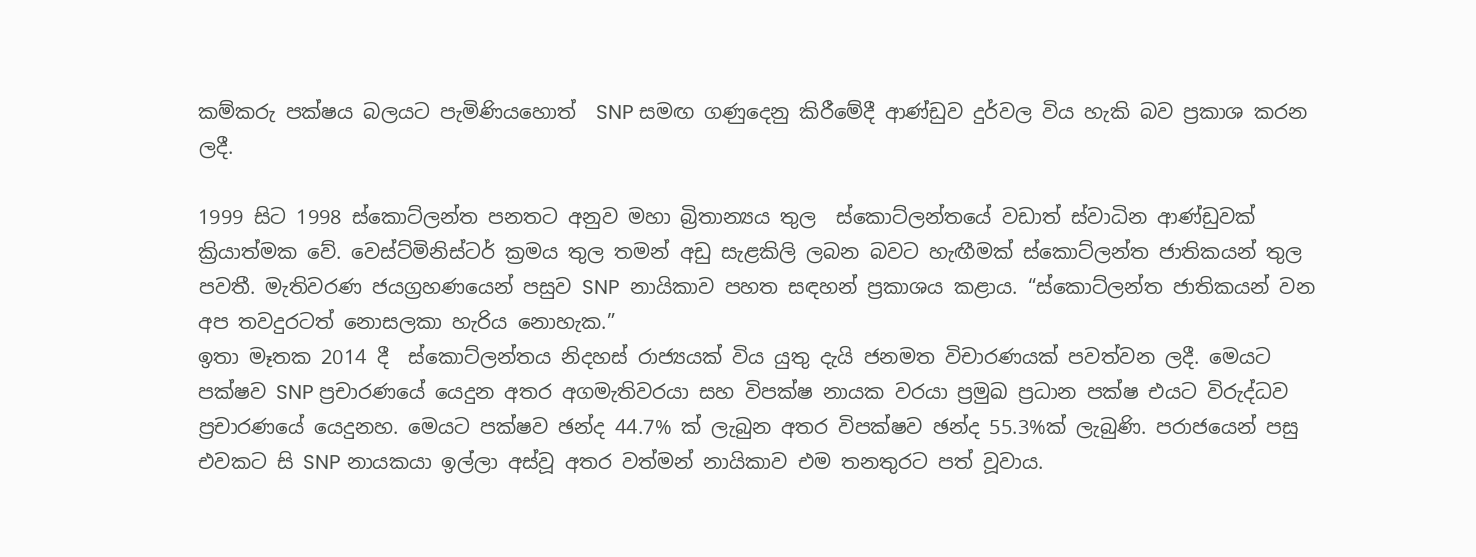කම්කරු පක්ෂය බලයට පැමිණියහොත්  SNP සමඟ ගණුදෙනු කිරීමේදී ආණ්ඩුව දුර්වල විය හැකි බව ප්‍රකාශ කරන ලදී.

1999 සිට 1998 ස්කොට්ලන්ත පනතට අනුව මහා බ්‍රිතාන්‍යය තුල  ස්කොට්ලන්තයේ වඩාත් ස්වාධින ආණ්ඩුවක් ක්‍රියාත්මක වේ. වෙස්ට්මිනිස්ටර් ක්‍රමය තුල තමන් අඩු සැළකිලි ලබන බවට හැඟීමක් ස්කොට්ලන්ත ජාතිකයන් තුල පවතී. මැතිවරණ ජයග්‍රහණයෙන් පසුව SNP  නායිකාව පහත සඳහන් ප්‍රකාශය කළාය. “ස්කොට්ලන්ත ජාතිකයන් වන අප තවදුරටත් නොසලකා හැරිය නොහැක.”
ඉතා මෑතක 2014 දී  ස්කොට්ලන්තය නිදහස් රාජ්‍යයක් විය යුතු දැයි ජනමත විචාරණයක් පවත්වන ලදී. මෙයට පක්ෂව SNP ප්‍රචාරණයේ යෙදුන අතර අගමැතිවරයා සහ විපක්ෂ නායක වරයා ප්‍රමුඛ ප්‍රධාන පක්ෂ එයට විරුද්ධව ප්‍රචාරණයේ යෙදුනහ. මෙයට පක්ෂව ඡන්ද 44.7% ක් ලැබුන අතර විපක්ෂව ඡන්ද 55.3%ක් ලැබුණි. පරාජයෙන් පසු එවකට සි SNP නායකයා ඉල්ලා අස්වූ අතර වත්මන් නායිකාව එම තනතුරට පත් වූවාය.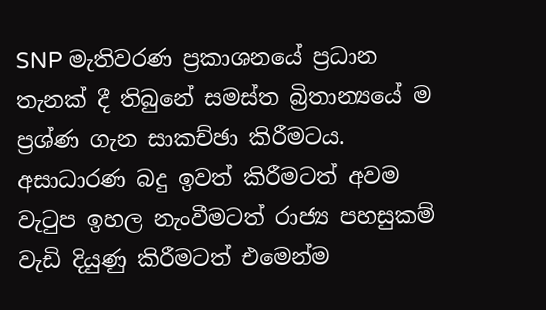SNP මැතිවරණ ප්‍රකාශනයේ ප්‍රධාන තැනක් දී තිබුනේ සමස්ත බ්‍රිතාන්‍යයේ ම ප්‍රශ්ණ ගැන සාකච්ඡා කිරීමටය. අසාධාරණ බදු ඉවත් කිරීමටත් අවම වැටුප ඉහල නැංවීමටත් රාජ්‍ය පහසුකම් වැඩි දියුණු කිරීමටත් එමෙන්ම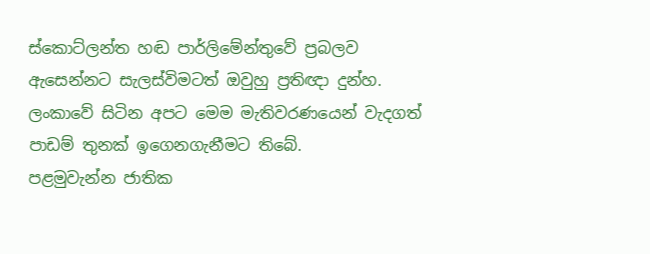ස්කොට්ලන්ත හඬ පාර්ලිමේන්තුවේ ප්‍රබලව ඇසෙන්නට සැලස්විමටත් ඔවුහු ප්‍රතිඥා දුන්හ.
ලංකාවේ සිටින අපට මෙම මැතිවරණයෙන් වැදගත් පාඩම් තුනක් ඉගෙනගැනීමට තිබේ.
පළමුවැන්න ජාතික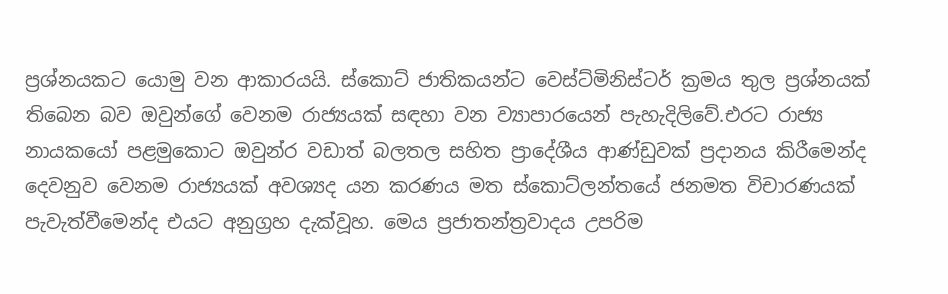ප්‍රශ්නයකට යොමු වන ආකාරයයි. ස්කොට් ජාතිකයන්ට වෙස්ට්මිනිස්ටර් ක්‍රමය තුල ප්‍රශ්නයක් තිබෙන බව ඔවුන්ගේ වෙනම රාජ්‍යයක් සඳහා වන ව්‍යාපාරයෙන් පැහැදිලිවේ.එරට රාජ්‍ය නායකයෝ පළමුකොට ඔවුන්ර වඩාත් බලතල සහිත ප්‍රාදේශීය ආණ්ඩුවක් ප්‍රදානය කිරීමෙන්ද දෙවනුව වෙනම රාජ්‍යයක් අවශ්‍යද යන කරණය මත ස්කොට්ලන්තයේ ජනමත විචාරණයක් පැවැත්වීමෙන්ද එයට අනුග්‍රහ දැක්වූහ. මෙය ප්‍රජාතන්ත්‍රවාදය උපරිම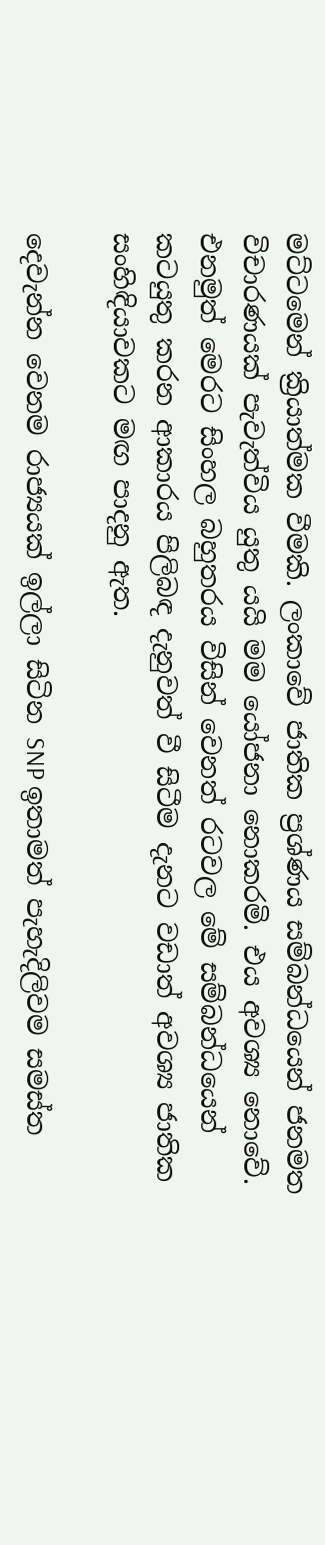මට්ටමෙන් ක්‍රියාත්මක වීමකි. ලංකාවේ ජාතික ප්‍රශ්ණය සම්බන්ධයෙන් ජනමත විචාරණයක් පැවැත්විය යුතු යයි මම යෝජනා නොකරමි. එය අවශ්‍ය නොවේ. එනමුත් මෙරට සිංහල බහුතරය විසින් වෙනත් රටවල මේ සම්බන්ධයෙන් කටයුතු කරන ආකාරය පිලිබඳ දැනුවත් වී සිටීම දැනට වඩාත් අවශ්‍ය ජාතික සංහිඳියාවකට මඟ පාදනු ඇත.

දෙවැන්න වෙනම රාජ්‍යයක් ඉල්ලා සිටින SNP ඉතාමත් පැහැදිලිවම සමස්ත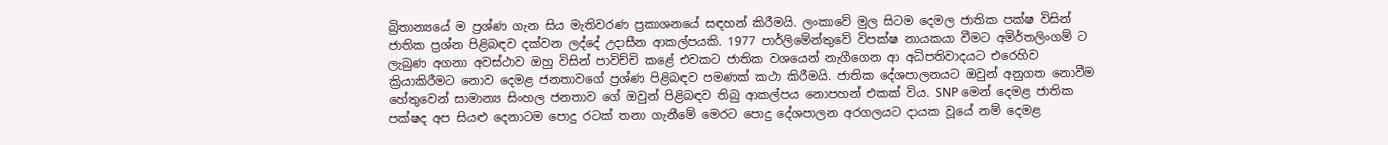බ්‍රිතාන්‍යයේ ම ප්‍රශ්ණ ගැන සිය මැතිවරණ ප්‍රකාශනයේ සඳහන් කිරීමයි. ලංකාවේ මුල සිටම දෙමල ජාතික පක්ෂ විසින් ජාතික ප්‍රශ්න පිළිබඳව දක්වන ලද්දේ උදාසීන ආකල්පයකි. 1977 පාර්ලිමේන්තුවේ විපක්ෂ නායකයා වීමට අමිර්තලිංගම් ට ලැබුණ අගනා අවස්ථාව ඔහු විසින් පාවිච්චි කළේ එවකට ජාතික වශයෙන් නැගීගෙන ආ අධිපතිවාදයට එරෙහිව  ක්‍රියාකිරීමට නොව දෙමළ ජනතාවගේ ප්‍රශ්ණ පිළිබඳව පමණක් කථා කිරීමයි. ජාතික දේශපාලනයට ඔවුන් අනුගත නොවීම හේතුවෙන් සාමාන්‍ය සිංහල ජනතාව ගේ ඔවුන් පිළිබඳව තිබු ආකල්පය නොපහන් එකක් විය. SNP මෙන් දෙමළ ජාතික පක්ෂද අප සියළු දෙනාටම පොදු රටක් තනා ගැනීමේ මෙරට පොදු දේශපාලන අරගලයට දායක වූයේ නම් දෙමළ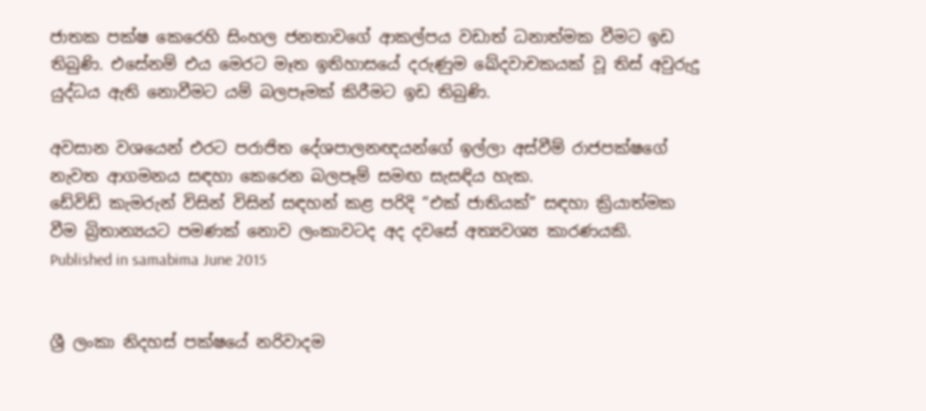ජාතක පක්ෂ කෙරෙහි සිංහල ජනතාවගේ ආකල්පය වඩාත් ධනාත්මක වීමට ඉඩ තිබුණි. එසේනම් එය මෙරට මෑත ඉතිහාසයේ දරුණුම ඛේදවාචකයක් වූ තිස් අවුරුදු යුද්ධය ඇති නොවීමට යම් බලපෑමක් කිරීමට ඉඩ තිබුණි.

අවසාන වශයෙන් එරට පරාජිත දේශපාලනඥයන්ගේ ඉල්ලා අස්වීම් රාජපක්ෂගේ නැවත ආගමනය සඳහා කෙරෙන බලපෑම් සමඟ සැසඳිය හැක.
ඩේවිඩ් කැමරුන් විසින් විසින් සඳහන් කළ පරිදි “එක් ජාතියක්” සඳහා ක්‍රියාත්මක වීම බ්‍රිතාන්‍යයට පමණක් නොව ලංකාවටද අද දවසේ අත්‍යවශ්‍ය කාරණයකි.
Published in samabima June 2015


ශ්‍රී ලංකා නිදහස් පක්ෂයේ නරිවාදම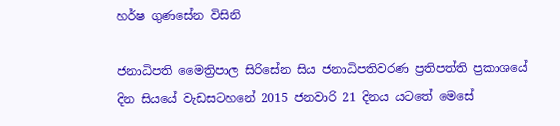හර්ෂ ගුණසේන විසිනි

ජනාධිපති මෛත්‍රිපාල සිරිසේන සිය ජනාධිපතිවරණ ප්‍රතිපත්ති ප්‍රකාශයේ  දින සියයේ වැඩසටහනේ 2015 ජනවාරි 21 දිනය යටතේ මෙසේ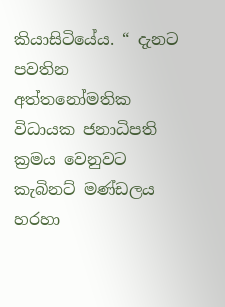කියාසිටියේය. “ දැනට පවතින අත්තනෝමතික විධායක ජනාධිපති ක්‍රමය වෙනුවට කැබිනට් මණ්ඩලය හරහා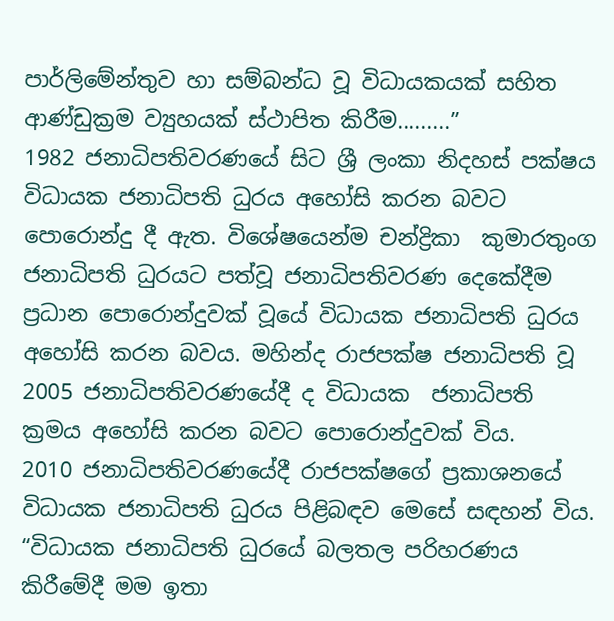පාර්ලිමේන්තුව හා සම්බන්ධ වූ විධායකයක් සහිත ආණ්ඩුක්‍රම ව්‍යුහයක් ස්ථාපිත කිරීම.........”
1982 ජනාධිපතිවරණයේ සිට ශ්‍රී ලංකා නිදහස් පක්ෂය විධායක ජනාධිපති ධුරය අහෝසි කරන බවට පොරොන්දු දී ඇත. විශේෂයෙන්ම චන්ද්‍රිකා  කුමාරතුංග ජනාධිපති ධුරයට පත්වූ ජනාධිපතිවරණ දෙකේදීම ප්‍රධාන පොරොන්දුවක් වූයේ විධායක ජනාධිපති ධුරය අහෝසි කරන බවය. මහින්ද රාජපක්ෂ ජනාධිපති වූ 2005 ජනාධිපතිවරණයේදී ද විධායක  ජනාධිපති ක්‍රමය අහෝසි කරන බවට පොරොන්දුවක් විය.
2010 ජනාධිපතිවරණයේදී රාජපක්ෂගේ ප්‍රකාශනයේ විධායක ජනාධිපති ධුරය පිළිබඳව මෙසේ සඳහන් විය.
“විධායක ජනාධිපති ධුරයේ බලතල පරිහරණය කිරීමේදී මම ඉතා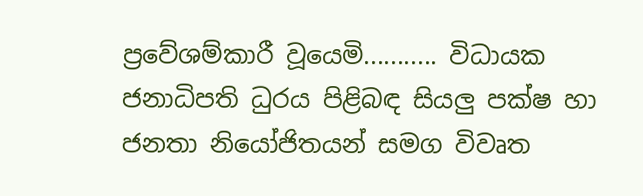ප්‍රවේශම්කාරී වූයෙමි........... විධායක ජනාධිපති ධුරය පිළිබඳ සියලු පක්‌ෂ හා ජනතා නියෝජිතයන් සමග විවෘත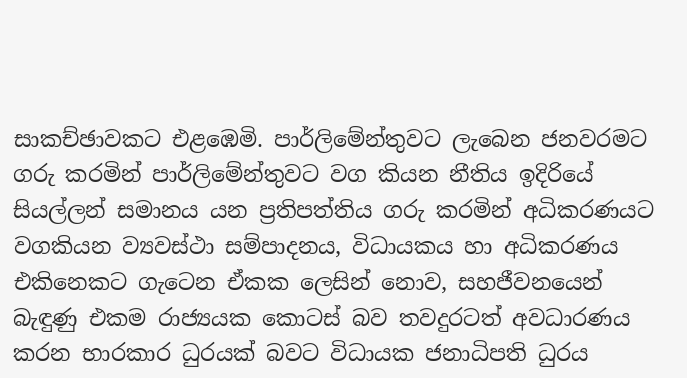සාකච්ඡාවකට එළඹෙමි. පාර්ලිමේන්තුවට ලැබෙන ජනවරමට ගරු කරමින් පාර්ලිමේන්තුවට වග කියන නීතිය ඉදිරියේ සියල්ලන් සමානය යන ප්‍රතිපත්තිය ගරු කරමින් අධිකරණයට වගකියන ව්‍යවස්‌ථා සම්පාදනය, විධායකය හා අධිකරණය එකිනෙකට ගැටෙන ඒකක ලෙසින් නොව, සහජීවනයෙන් බැඳුණු එකම රාජ්‍යයක කොටස්‌ බව තවදුරටත් අවධාරණය කරන භාරකාර ධුරයක්‌ බවට විධායක ජනාධිපති ධුරය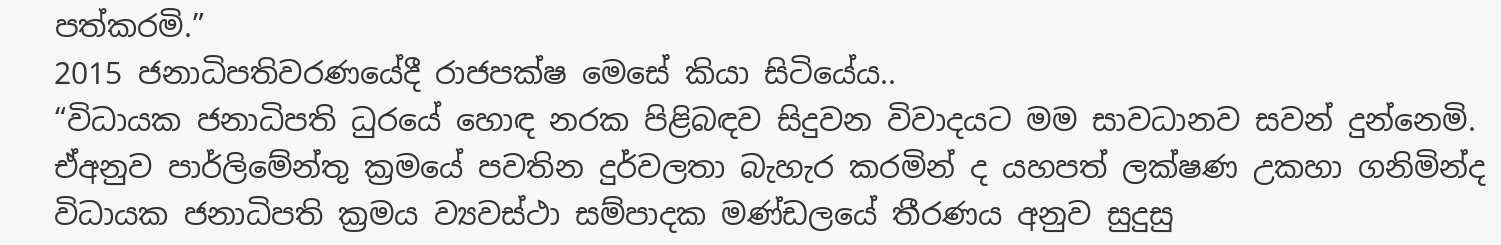පත්කරමි.”
2015 ජනාධිපතිවරණයේදී රාජපක්ෂ මෙසේ කියා සිටියේය..
“විධායක ජනාධිපති ධුරයේ හොඳ නරක පිළිබඳව සිදුවන විවාදයට මම සාවධානව සවන් දුන්නෙමි. ඒඅනුව පාර්ලිමේන්තු ක්‍රමයේ පවතින දුර්වලතා බැහැර කරමින් ද යහපත් ලක්ෂණ උකහා ගනිමින්ද විධායක ජනාධිපති ක්‍රමය ව්‍යවස්ථා සම්පාදක මණ්ඩලයේ තීරණය අනුව සුදුසු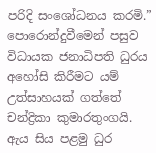පරිදි සංශෝධනය කරමි.”
පොරොන්දුවීමෙන් පසුව විධායක ජනාධිපති ධුරය අහෝසි කිරීමට යම් උත්සාහයක් ගත්තේ චන්ද්‍රිකා කුමාරතුංගයි. ඇය සිය පළමු ධුර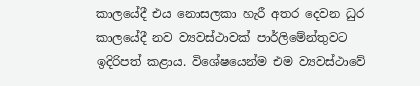කාලයේදී එය නොසලකා හැරී අතර දෙවන ධුර කාලයේදී නව ව්‍යවස්ථාවක් පාර්ලිමේන්තුවට ඉදිරිපත් කළාය. විශේෂයෙන්ම එම ව්‍යවස්ථාවේ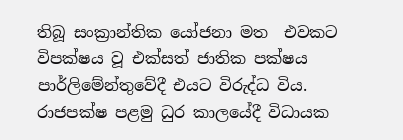තිබූ සංක්‍රාන්තික යෝජනා මත  එවකට විපක්ෂය වූ එක්සත් ජාතික පක්ෂය පාර්ලිමේන්තුවේදී එයට විරුද්ධ විය.
රාජපක්ෂ පළමු ධුර කාලයේදී විධායක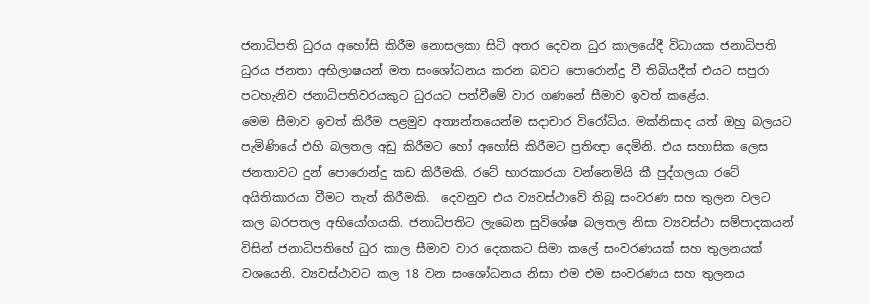ජනාධිපති ධුරය අහෝසි කිරීම නොසලකා සිටි අතර දෙවන ධුර කාලයේදී විධායක ජනාධිපති ධුරය ජනතා අභිලාෂයන් මත සංශෝධනය කරන බවට පොරොන්දු වී තිබියදීත් එයට සපුරා පටහැනිව ජනාධිපතිවරයකුට ධුරයට පත්වීමේ වාර ගණනේ සීමාව ඉවත් කළේය.
මෙම සීමාව ඉවත් කිරීම පළමුව අත්‍යන්තයෙන්ම සදාචාර විරෝධිය. මක්නිසාද යත් ඔහු බලයට පැමිණියේ එහි බලතල අඩු කිරීමට හෝ අහෝසි කිරීමට ප්‍රතිඥා දෙමිනි. එය සහාසික ලෙස ජනතාවට දුන් පොරොන්දු කඩ කිරීමකි. රටේ භාරකාරයා වන්නෙමියි කී පුද්ගලයා රටේ අයිතිකාරයා වීමට තැත් කිරීමකි.  දෙවනුව එය ව්‍යවස්ථාවේ තිබූ සංවරණ සහ තුලන වලට කල බරපතල අභියෝගයකි. ජනාධිපතිට ලැබෙන සුවිශේෂ බලතල නිසා ව්‍යවස්ථා සම්පාදකයන් විසින් ජනාධිපතිහේ ධුර කාල සීමාව වාර දෙකකට සිමා කලේ සංවරණයක් සහ තුලනයක් වශයෙනි. ව්‍යවස්ථාවට කල 18 වන සංශෝධනය නිසා එම එම සංවරණය සහ තුලනය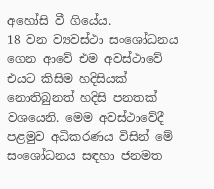අහෝසි වී ගියේය.
18 වන ව්‍යවස්ථා සංශෝධනය ගෙන ආවේ එම අවස්ථාවේ එයට කිසිම හදිසියක් නොතිබුනත් හදිසි පනතක් වශයෙනි. මෙම අවස්ථාවේදී පළමුව අධිකරණය විසින් මේ සංශෝධනය සඳහා ජනමත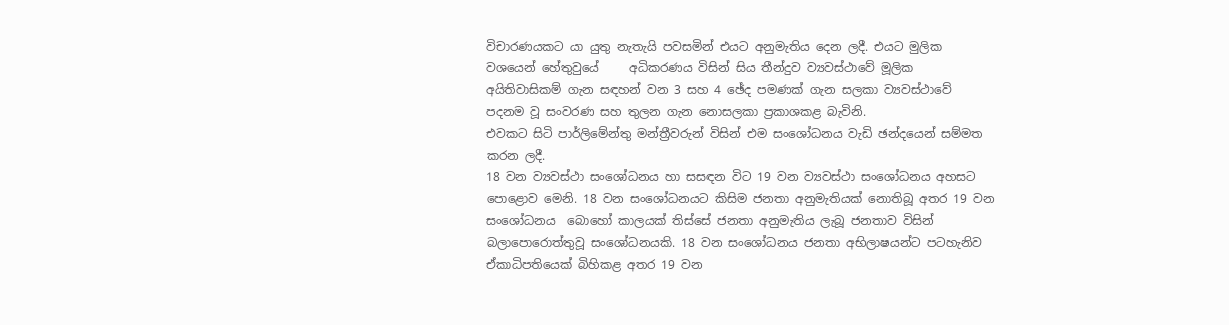විචාරණයකට යා යුතු නැතැයි පවසමින් එයට අනුමැතිය දෙන ලදී. එයට මුලික වශයෙන් හේතුවුයේ     අධිකරණය විසින් සිය තීන්දුව ව්‍යවස්ථාවේ මූලික අයිතිවාසිකම් ගැන සඳහන් වන 3 සහ 4 ඡේද පමණක් ගැන සලකා ව්‍යවස්ථාවේ පදනම වූ සංවරණ සහ තුලන ගැන නොසලකා ප්‍රකාශකළ බැවිනි.
එවකට සිටි පාර්ලිමේන්තු මන්ත්‍රීවරුන් විසින් එම සංශෝධනය වැඩි ඡන්දයෙන් සම්මත කරන ලදී.
18 වන ව්‍යවස්ථා සංශෝධනය හා සසඳන විට 19 වන ව්‍යවස්ථා සංශෝධනය අහසට පොළොව මෙනි. 18 වන සංශෝධනයට කිසිම ජනතා අනුමැතියක් නොතිබූ අතර 19 වන සංශෝධනය  බොහෝ කාලයක් තිස්සේ ජනතා අනුමැතිය ලැබූ ජනතාව විසින් බලාපොරොත්තුවූ සංශෝධනයකි. 18 වන සංශෝධනය ජනතා අභිලාෂයන්ට පටහැනිව ඒකාධිපතියෙක් බිහිකළ අතර 19 වන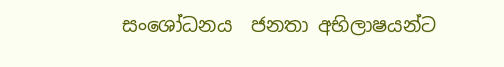සංශෝධනය  ජනතා අභිලාෂයන්ට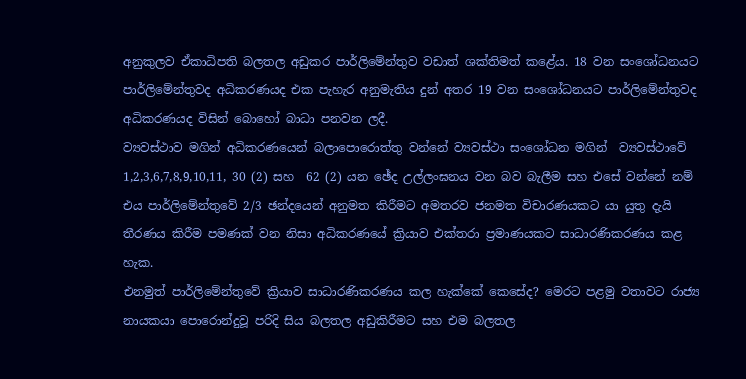අනුකුලව ඒකාධිපති බලතල අඩුකර පාර්ලිමේන්තුව වඩාත් ශක්තිමත් කළේය. 18 වන සංශෝධනයට පාර්ලිමේන්තුවද අධිකරණයද එක පැහැර අනුමැතිය දුන් අතර 19 වන සංශෝධනයට පාර්ලිමේන්තුවද අධිකරණයද විසින් බොහෝ බාධා පනවන ලදී.
ව්‍යවස්ථාව මගින් අධිකරණයෙන් බලාපොරොත්තු වන්නේ ව්‍යවස්ථා සංශෝධන මගින්  ව්‍යවස්ථාවේ 1,2,3,6,7,8,9,10,11, 30 (2) සහ  62 (2) යන ඡේද උල්ලංඝනය වන බව බැලීම සහ එසේ වන්නේ නම් එය පාර්ලිමේන්තුවේ 2/3 ඡන්දයෙන් අනුමත කිරීමට අමතරව ජනමත විචාරණයකට යා යුතු දැයි තීරණය කිරීම පමණක් වන නිසා අධිකරණයේ ක්‍රියාව එක්තරා ප්‍රමාණයකට සාධාරණිකරණය කළ හැක.
එනමුත් පාර්ලිමේන්තුවේ ක්‍රියාව සාධාරණිකරණය කල හැක්කේ කෙසේද? මෙරට පළමු වතාවට රාජ්‍ය නායකයා පොරොන්දුවූ පරිදි සිය බලතල අඩුකිරීමට සහ එම බලතල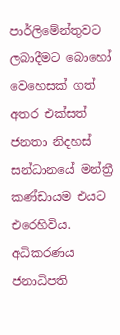පාර්ලිමේන්තුවට ලබාදීමට බොහෝ වෙහෙසක් ගත් අතර එක්සත් ජනතා නිදහස් සන්ධානයේ මන්ත්‍රී කණ්ඩායම එයට එරෙහිවිය. අධිකරණය ජනාධිපති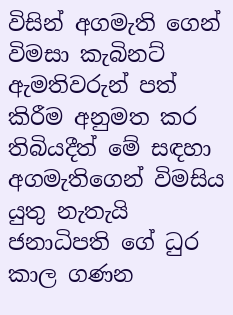විසින් අගමැති ගෙන් විමසා කැබිනට් ඇමතිවරුන් පත් කිරීම අනුමත කර තිබියදීත් මේ සඳහා අගමැතිගෙන් විමසිය යුතු නැතැයි ජනාධිපති ගේ ධුර කාල ගණන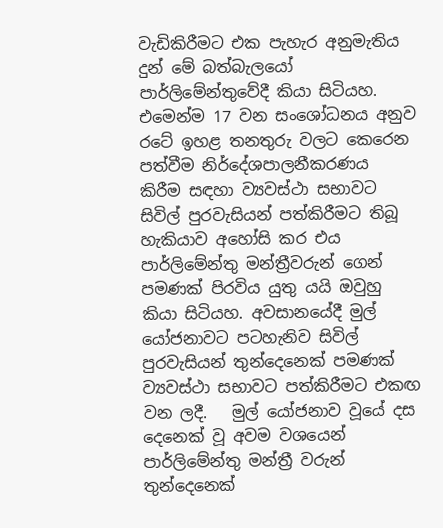වැඩිකිරීමට එක පැහැර අනුමැතිය දුන් මේ බත්බැලයෝ පාර්ලිමේන්තුවේදී කියා සිටියහ. එමෙන්ම 17 වන සංශෝධනය අනුව රටේ ඉහළ තනතුරු වලට කෙරෙන පත්වීම නිර්දේශපාලනීකරණය  කිරීම සඳහා ව්‍යවස්ථා සභාවට සිවිල් පුරවැසියන් පත්කිරීමට තිබූ හැකියාව අහෝසි කර එය පාර්ලිමේන්තු මන්ත්‍රීවරුන් ගෙන් පමණක් පිරවිය යුතු යයි ඔවුහු කියා සිටියහ. අවසානයේදී මුල් යෝජනාවට පටහැනිව සිවිල් පුරවැසියන් තුන්දෙනෙක් පමණක් ව්‍යවස්ථා සභාවට පත්කිරීමට එකඟ වන ලදී.   මුල් යෝජනාව වූයේ දස දෙනෙක් වූ අවම වශයෙන් පාර්ලිමේන්තු මන්ත්‍රී වරුන් තුන්දෙනෙක්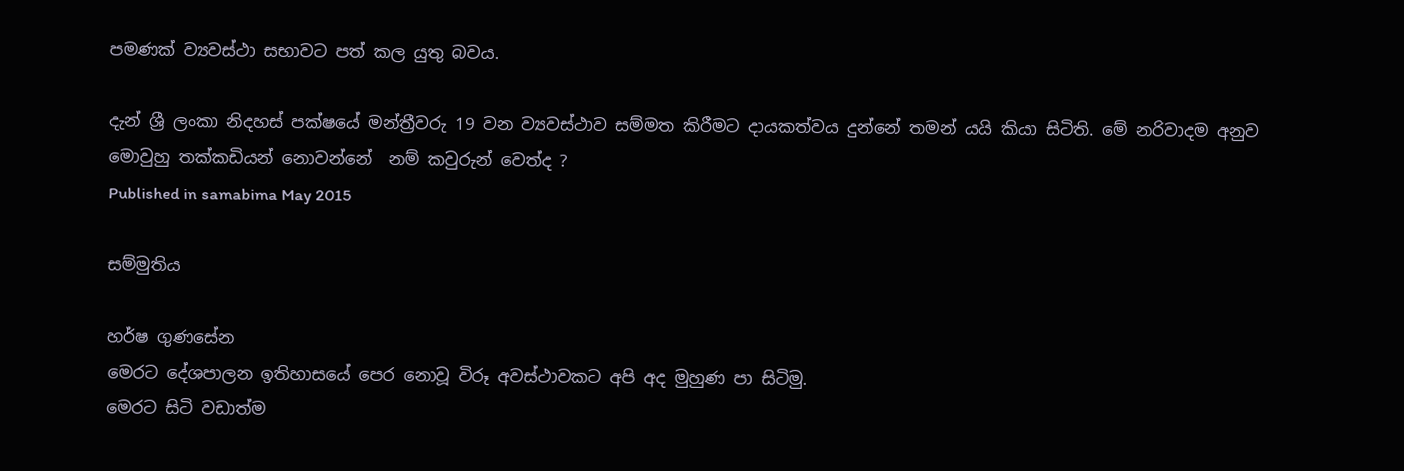පමණක් ව්‍යවස්ථා සභාවට පත් කල යුතු බවය.

දැන් ශ්‍රී ලංකා නිදහස් පක්ෂයේ මන්ත්‍රීවරු 19 වන ව්‍යවස්ථාව සම්මත කිරීමට දායකත්වය දුන්නේ තමන් යයි කියා සිටිති. මේ නරිවාදම අනුව මොවුහු තක්කඩියන් නොවන්නේ  නම් කවුරුන් වෙත්ද ?
Published in samabima May 2015

සම්මුතිය

හර්ෂ ගුණසේන
මෙරට දේශපාලන ඉතිහාසයේ පෙර නොවූ විරූ අවස්ථාවකට අපි අද මුහුණ පා සිටිමු.
මෙරට සිටි වඩාත්ම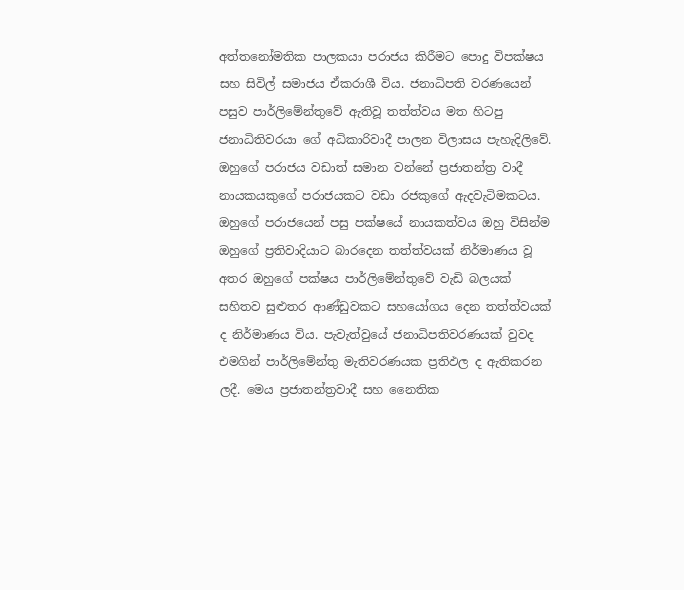අත්තනෝමතික පාලකයා පරාජය කිරීමට පොදු විපක්ෂය සහ සිවිල් සමාජය ඒකරාශී විය. ජනාධිපති වරණයෙන් පසුව පාර්ලිමේන්තුවේ ඇතිවූ තත්ත්වය මත හිටපු ජනාධිතිවරයා ගේ අධිකාරිවාදී පාලන විලාසය පැහැදිලිවේ. ඔහුගේ පරාජය වඩාත් සමාන වන්නේ ප්‍රජාතන්ත්‍ර වාදී නායකයකුගේ පරාජයකට වඩා රජකුගේ ඇදවැටිමකටය. ඔහුගේ පරාජයෙන් පසු පක්ෂයේ නායකත්වය ඔහු විසින්ම ඔහුගේ ප්‍රතිවාදියාට බාරදෙන තත්ත්වයක් නිර්මාණය වූ අතර ඔහුගේ පක්ෂය පාර්ලිමේන්තුවේ වැඩි බලයක් සහිතව සුළුතර ආණ්ඩුවකට සහයෝගය දෙන තත්ත්වයක් ද නිර්මාණය විය. පැවැත්වුයේ ජනාධිපතිවරණයක් වුවද එමගින් පාර්ලිමේන්තු මැතිවරණයක ප්‍රතිඵල ද ඇතිකරන ලදී. මෙය ප්‍රජාතන්ත්‍රවාදී සහ නෛතික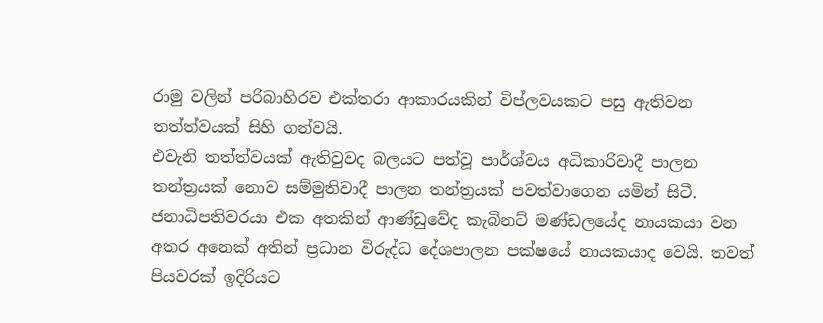රාමු වලින් පරිබාහිරව එක්තරා ආකාරයකින් විප්ලවයකට පසු ඇතිවන තත්ත්වයක් සිහි ගන්වයි.
එවැනි තත්ත්වයක් ඇතිවුවද බලයට පත්වූ පාර්ශ්වය අධිකාරිවාදී පාලන තන්ත්‍රයක් නොව සම්මුතිවාදී පාලන තන්ත්‍රයක් පවත්වාගෙන යමින් සිටී. ජනාධිපතිවරයා එක අතකින් ආණ්ඩුවේද කැබිනට් මණ්ඩලයේද නායකයා වන අතර අනෙක් අතින් ප්‍රධාන විරුද්ධ දේශපාලන පක්ෂයේ නායකයාද වෙයි. තවත් පියවරක් ඉදිරියට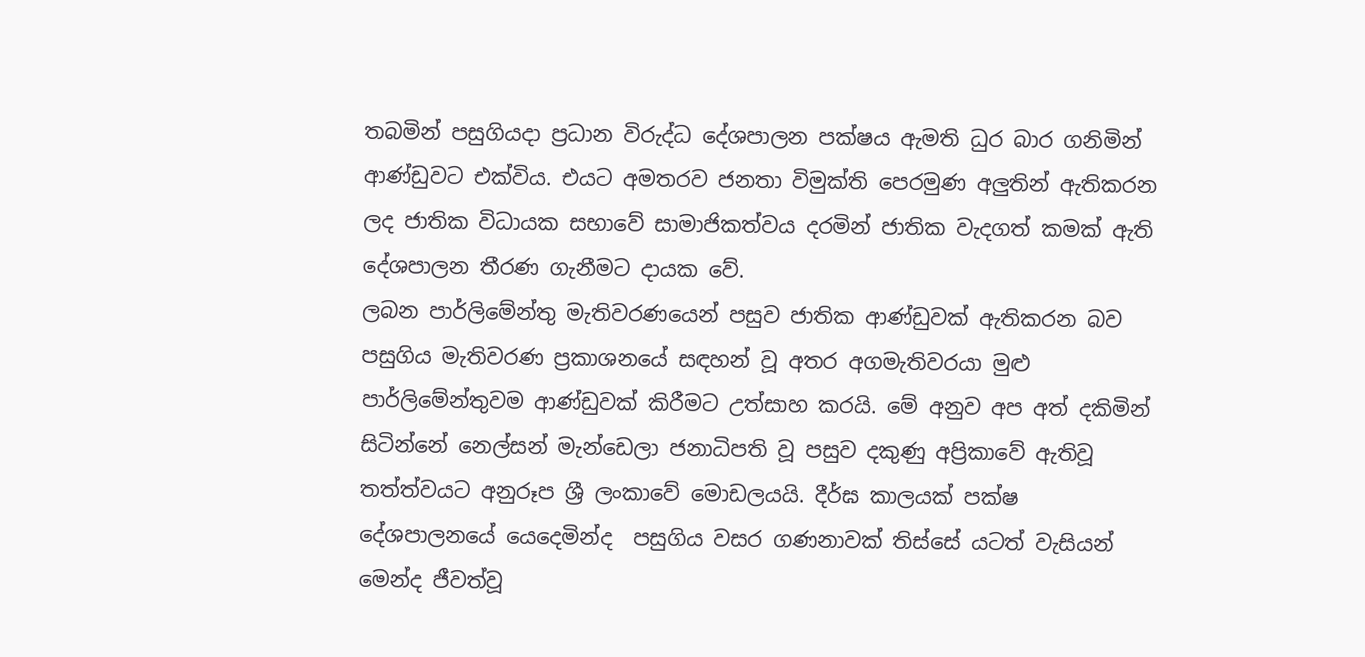තබමින් පසුගියදා ප්‍රධාන විරුද්ධ දේශපාලන පක්ෂය ඇමති ධුර බාර ගනිමින් ආණ්ඩුවට එක්විය. එයට අමතරව ජනතා විමුක්ති පෙරමුණ අලුතින් ඇතිකරන ලද ජාතික විධායක සභාවේ සාමාජිකත්වය දරමින් ජාතික වැදගත් කමක් ඇති දේශපාලන තීරණ ගැනීමට දායක වේ.
ලබන පාර්ලිමේන්තු මැතිවරණයෙන් පසුව ජාතික ආණ්ඩුවක් ඇතිකරන බව පසුගිය මැතිවරණ ප්‍රකාශනයේ සඳහන් වූ අතර අගමැතිවරයා මුළු පාර්ලිමේන්තුවම ආණ්ඩුවක් කිරීමට උත්සාහ කරයි. මේ අනුව අප අත් දකිමින් සිටින්නේ නෙල්සන් මැන්ඩෙලා ජනාධිපති වූ පසුව දකුණු අප්‍රිකාවේ ඇතිවූ තත්ත්වයට අනුරූප ශ්‍රී ලංකාවේ මොඩලයයි. දීර්ඝ කාලයක් පක්ෂ දේශපාලනයේ යෙදෙමින්ද  පසුගිය වසර ගණනාවක් තිස්සේ යටත් වැසියන් මෙන්ද ජීවත්වූ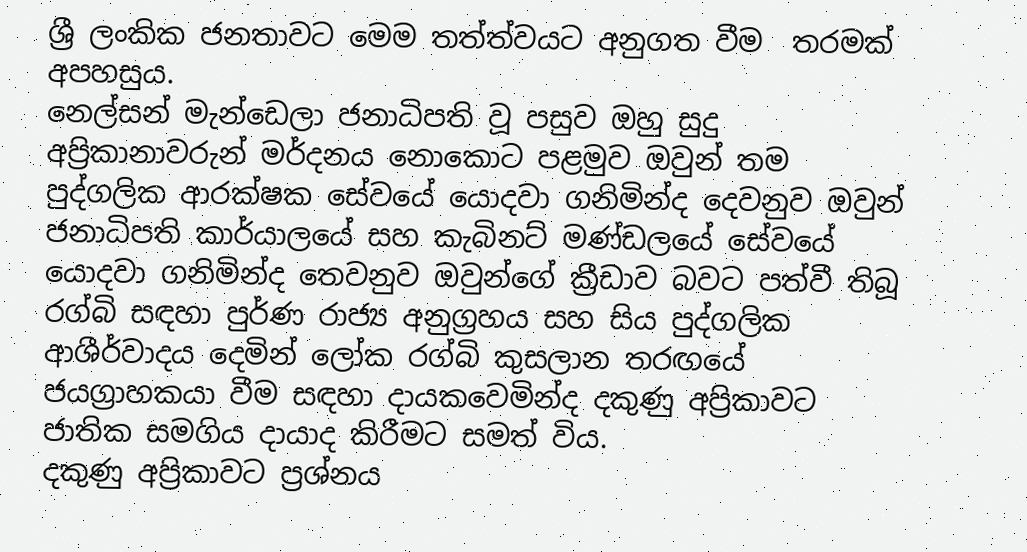ශ්‍රී ලංකික ජනතාවට මෙම තත්ත්වයට අනුගත වීම  තරමක් අපහසුය.
නෙල්සන් මැන්ඩෙලා ජනාධිපති වූ පසුව ඔහු සුදු අප්‍රිකානාවරුන් මර්දනය නොකොට පළමුව ඔවුන් තම පුද්ගලික ආරක්ෂක සේවයේ යොදවා ගනිමින්ද දෙවනුව ඔවුන් ජනාධිපති කාර්යාලයේ සහ කැබිනට් මණ්ඩලයේ සේවයේ යොදවා ගනිමින්ද තෙවනුව ඔවුන්ගේ ක්‍රීඩාව බවට පත්වී තිබූ රග්බි සඳහා පුර්ණ රාජ්‍ය අනුග්‍රහය සහ සිය පුද්ගලික ආශීර්වාදය දෙමින් ලෝක රග්බි කුසලාන තරඟයේ ජයග්‍රාහකයා වීම සඳහා දායකවෙමින්ද දකුණු අප්‍රිකාවට ජාතික සමගිය දායාද කිරීමට සමත් විය.
දකුණු අප්‍රිකාවට ප්‍රශ්නය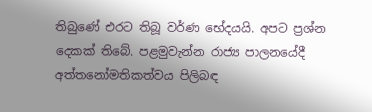තිබුණේ එරට තිබූ වර්ණ භේදයයි. අපට ප්‍රශ්න දෙකක් තිබේ. පළමුවැන්න රාජ්‍ය පාලනයේදී අත්තනෝමතිකත්වය පිලිබඳ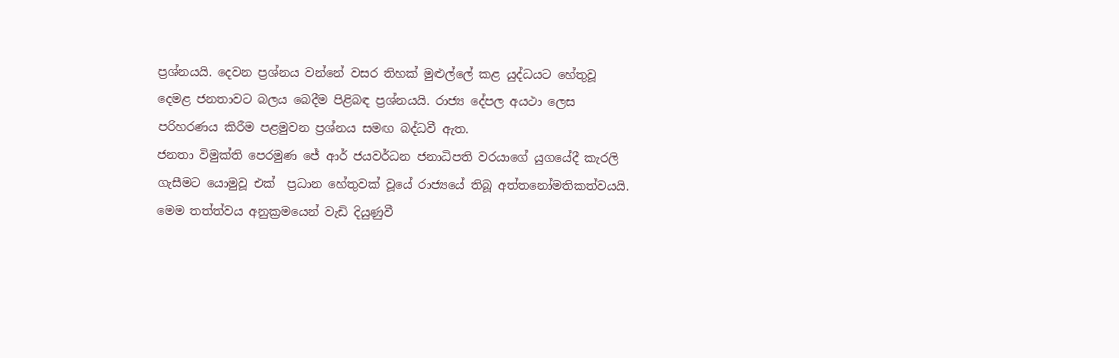ප්‍රශ්නයයි. දෙවන ප්‍රශ්නය වන්නේ වසර තිහක් මුළුල්ලේ කළ යුද්ධයට හේතුවූ දෙමළ ජනතාවට බලය බෙදීම පිළිබඳ ප්‍රශ්නයයි. රාජ්‍ය දේපල අයථා ලෙස පරිහරණය කිරීම පළමුවන ප්‍රශ්නය සමඟ බද්ධවී ඇත.
ජනතා විමුක්ති පෙරමුණ ජේ ආර් ජයවර්ධන ජනාධිපති වරයාගේ යුගයේදී කැරලි ගැසීමට යොමුවූ එක්  ප්‍රධාන හේතුවක් වූයේ රාජ්‍යයේ තිබූ අත්තනෝමතිකත්වයයි. මෙම තත්ත්වය අනුක්‍රමයෙන් වැඩි දියුණුවී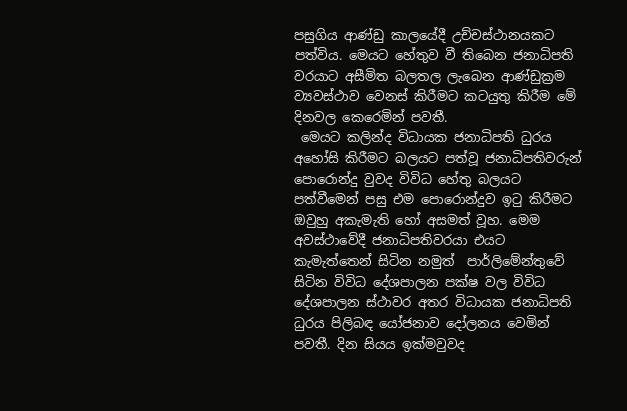පසුගිය ආණ්ඩු කාලයේදී උච්චස්ථානයකට පත්විය. මෙයට හේතුව වී තිබෙන ජනාධිපති වරයාට අසීමිත බලතල ලැබෙන ආණ්ඩුක්‍රම ව්‍යවස්ථාව වෙනස් කිරීමට කටයුතු කිරීම මේ දිනවල කෙරෙමින් පවතී.
 මෙයට කලින්ද විධායක ජනාධිපති ධුරය අහෝසි කිරීමට බලයට පත්වූ ජනාධිපතිවරුන් පොරොන්දු වුවද විවිධ හේතු බලයට පත්වීමෙන් පසු එම පොරොන්දුව ඉටු කිරීමට ඔවුහු අකැමැති හෝ අසමත් වූහ. මෙම අවස්ථාවේදී ජනාධිපතිවරයා එයට කැමැත්තෙන් සිටින නමුත්  පාර්ලිමේන්තුවේ සිටින විවිධ දේශපාලන පක්ෂ වල විවිධ දේශපාලන ස්ථාවර අතර විධායක ජනාධිපති ධුරය පිලිබඳ යෝජනාව දෝලනය වෙමින් පවතී. දින සියය ඉක්මවුවද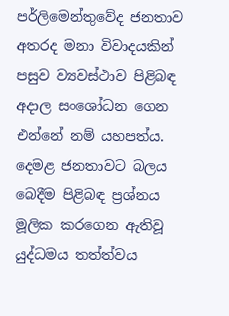පර්ලිමෙන්තුවේද ජනතාව අතරද මනා විවාදයකින් පසුව ව්‍යවස්ථාව පිළිබඳ   අදාල සංශෝධන ගෙන එන්නේ නම් යහපත්ය.
දෙමළ ජනතාවට බලය බෙදීම පිළිබඳ ප්‍රශ්නය මූලික කරගෙන ඇතිවූ යුද්ධමය තත්ත්වය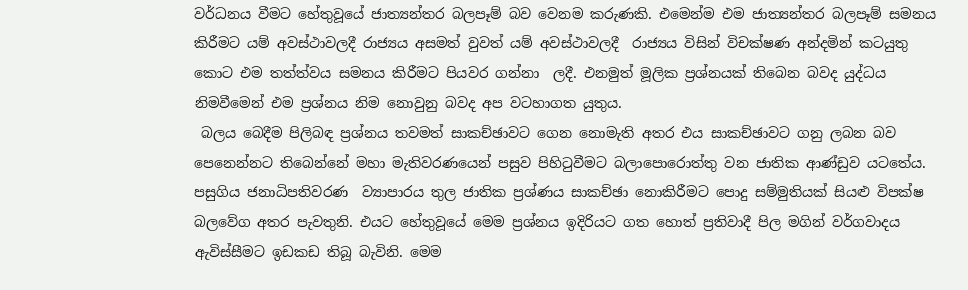වර්ධනය වීමට හේතුවූයේ ජාත්‍යන්තර බලපෑම් බව වෙනම කරුණකි. එමෙන්ම එම ජාත්‍යන්තර බලපෑම් සමනය කිරීමට යම් අවස්ථාවලදී රාජ්‍යය අසමත් වුවත් යම් අවස්ථාවලදී  රාජ්‍යය විසින් විචක්ෂණ අන්දමින් කටයුතු කොට එම තත්ත්වය සමනය කිරීමට පියවර ගන්නා  ලදී. එනමුත් මූලික ප්‍රශ්නයක් තිබෙන බවද යුද්ධය නිමවීමෙන් එම ප්‍රශ්නය නිම නොවුනු බවද අප වටහාගත යුතුය.
 බලය බෙදීම පිලිබඳ ප්‍රශ්නය තවමත් සාකච්ඡාවට ගෙන නොමැති අතර එය සාකච්ඡාවට ගනු ලබන බව පෙනෙන්නට තිබෙන්නේ මහා මැතිවරණයෙන් පසුව පිහිටුවීමට බලාපොරොත්තු වන ජාතික ආණ්ඩුව යටතේය. පසුගිය ජනාධිපතිවරණ  ව්‍යාපාරය තුල ජාතික ප්‍රශ්ණය සාකච්ඡා නොකිරීමට පොදු සම්මුතියක් සියළු විපක්ෂ බලවේග අතර පැවතුනි. එයට හේතුවූයේ මෙම ප්‍රශ්නය ඉදිරියට ගත හොත් ප්‍රතිවාදී පිල මගින් වර්ගවාදය ඇවිස්සීමට ඉඩකඩ තිබූ බැවිනි. මෙම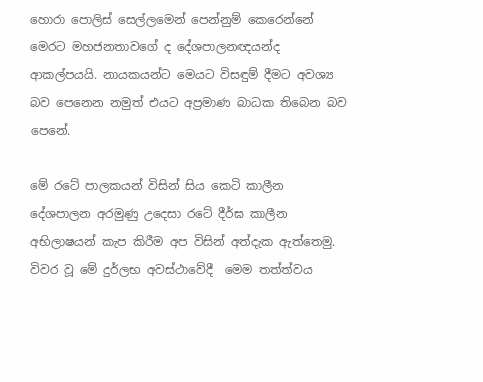හොරා පොලිස් සෙල්ලමෙන් පෙන්නුම් කෙරෙන්නේ මෙරට මහජනතාවගේ ද දේශපාලනඥයන්ද ආකල්පයයි. නායකයන්ට මෙයට විසඳුම් දීමට අවශ්‍ය බව පෙනෙන නමුත් එයට අප්‍රමාණ බාධක තිබෙන බව පෙනේ.

මේ රටේ පාලකයන් විසින් සිය කෙටි කාලීන දේශපාලන අරමුණු උදෙසා රටේ දීර්ඝ කාලීන අභිලාෂයන් කැප කිරීම අප විසින් අත්දැක ඇත්තෙමු. විවර වූ මේ දුර්ලභ අවස්ථාවේදී  මෙම තත්ත්වය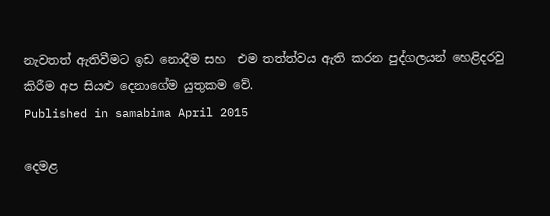නැවතත් ඇතිවීමට ඉඩ නොදීම සහ  එම තත්ත්වය ඇති කරන පුද්ගලයන් හෙළිදරවු කිරීම අප සියළු දෙනාගේම යුතුකම වේ.
Published in samabima April 2015

දෙමළ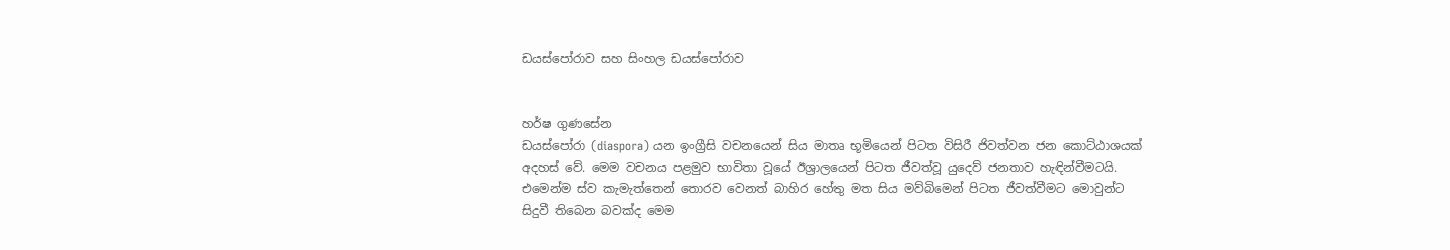ඩයස්පෝරාව සහ සිංහල ඩයස්පෝරාව


හර්ෂ ගුණසේන
ඩයස්පෝරා (diaspora) යන ඉංග්‍රීසි වචනයෙන් සිය මාතෘ භූමියෙන් පිටත විසිරී ජිවත්වන ජන කොට්ඨාශයක් අදහස් වේ. මෙම වචනය පළමුව භාවිතා වූයේ ඊශ්‍රාලයෙන් පිටත ජීවත්වූ යුදෙව් ජනතාව හැඳින්වීමටයි. එමෙන්ම ස්ව කැමැත්තෙන් තොරව වෙනත් බාහිර හේතු මත සිය මව්බිමෙන් පිටත ජීවත්වීමට මොවුන්ට සිදුවී තිබෙන බවක්ද මෙම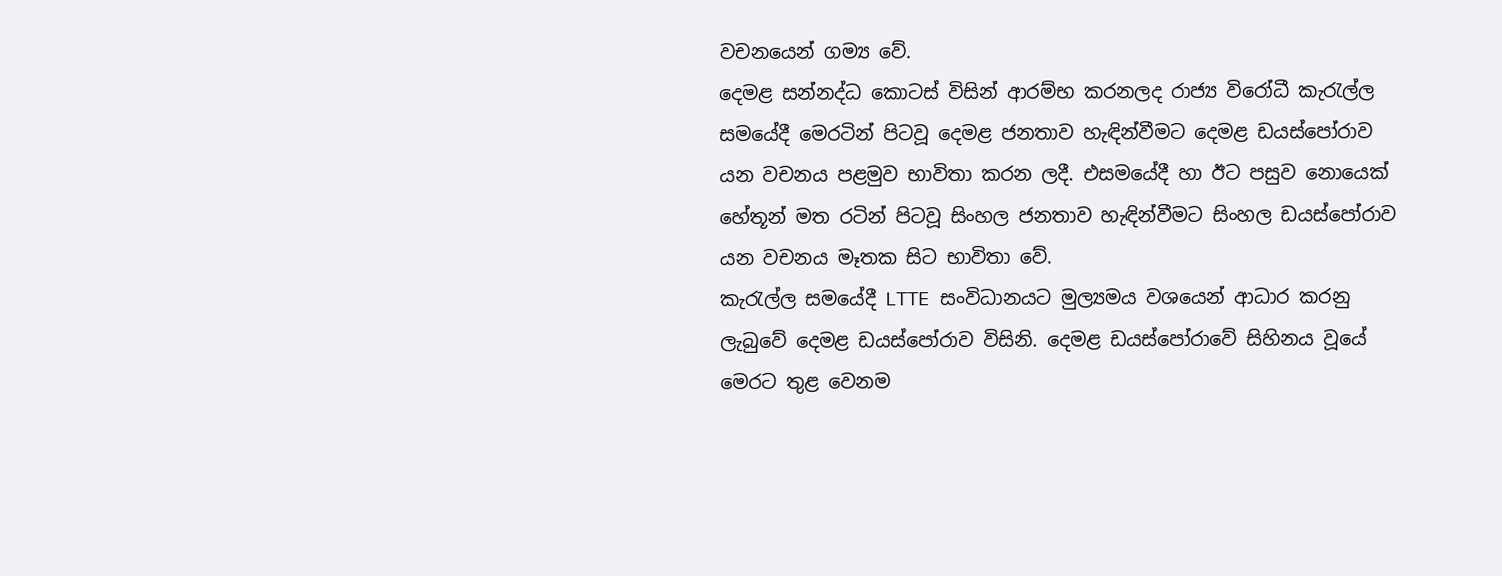වචනයෙන් ගම්‍ය වේ.
දෙමළ සන්නද්ධ කොටස් විසින් ආරම්භ කරනලද රාජ්‍ය විරෝධී කැරැල්ල සමයේදී මෙරටින් පිටවූ දෙමළ ජනතාව හැඳින්වීමට දෙමළ ඩයස්පෝරාව යන වචනය පළමුව භාවිතා කරන ලදී. එසමයේදී හා ඊට පසුව නොයෙක් හේතූන් මත රටින් පිටවූ සිංහල ජනතාව හැඳින්වීමට සිංහල ඩයස්පෝරාව යන වචනය මෑතක සිට භාවිතා වේ.
කැරැල්ල සමයේදී LTTE සංවිධානයට මුල්‍යමය වශයෙන් ආධාර කරනු ලැබුවේ දෙමළ ඩයස්පෝරාව විසිනි. දෙමළ ඩයස්පෝරාවේ සිහිනය වූයේ මෙරට තුළ වෙනම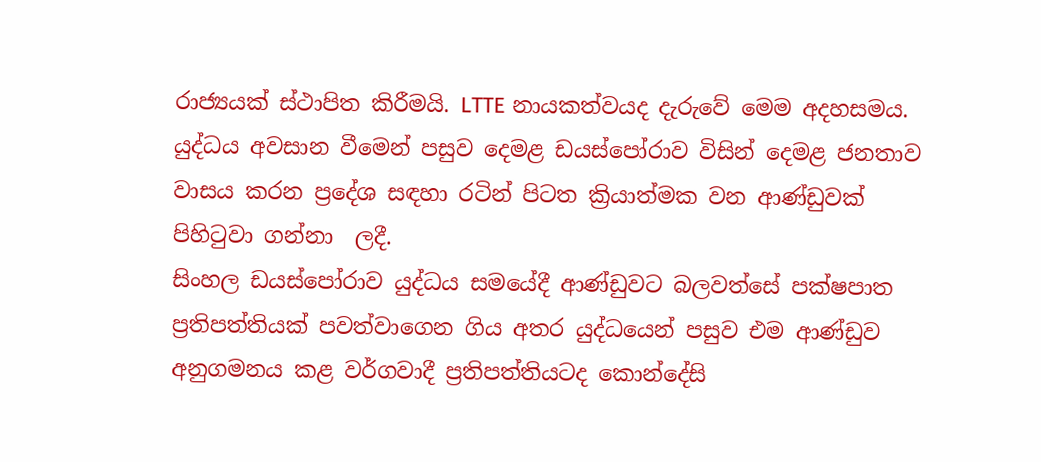රාජ්‍යයක් ස්ථාපිත කිරීමයි. LTTE නායකත්වයද දැරුවේ මෙම අදහසමය. යුද්ධය අවසාන වීමෙන් පසුව දෙමළ ඩයස්පෝරාව විසින් දෙමළ ජනතාව වාසය කරන ප්‍රදේශ සඳහා රටින් පිටත ක්‍රියාත්මක වන ආණ්ඩුවක්  පිහිටුවා ගන්නා  ලදී.
සිංහල ඩයස්පෝරාව යුද්ධය සමයේදී ආණ්ඩුවට බලවත්සේ පක්ෂපාත ප්‍රතිපත්තියක් පවත්වාගෙන ගිය අතර යුද්ධයෙන් පසුව එම ආණ්ඩුව අනුගමනය කළ වර්ගවාදී ප්‍රතිපත්තියටද කොන්දේසි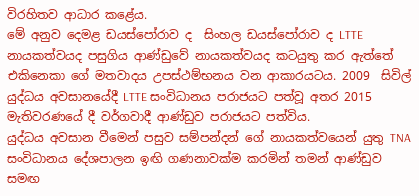විරහිතව ආධාර කළේය.
මේ අනුව දෙමළ ඩයස්පෝරාව ද  සිංහල ඩයස්පෝරාව ද LTTE නායකත්වයද පසුගිය ආණ්ඩුවේ නායකත්වයද කටයුතු කර ඇත්තේ එකිනෙකා ගේ මතවාදය උපස්ථම්භනය වන ආකාරයටය. 2009  සිවිල් යුද්ධය අවසානයේදී LTTE සංවිධානය පරාජයට පත්වූ අතර 2015 මැතිවරණයේ දී වර්ගවාදී ආණ්ඩුව පරාජයට පත්විය.
යුද්ධය අවසාන වීමෙන් පසුව සම්පන්දන් ගේ නායකත්වයෙන් යුතු TNA සංවිධානය දේශපාලන ඉඟි ගණනාවක්ම කරමින් තමන් ආණ්ඩුව සමඟ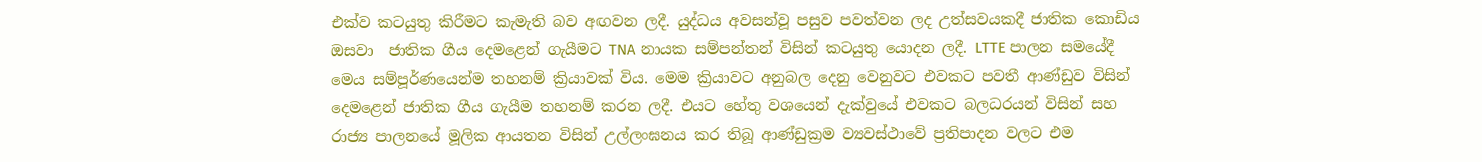එක්ව කටයුතු කිරීමට කැමැති බව අඟවන ලදී. යුද්ධය අවසන්වූ පසුව පවත්වන ලද උත්සවයකදී ජාතික කොඩිය ඔසවා  ජාතික ගීය දෙමළෙන් ගැයීමට TNA නායක සම්පන්තන් විසින් කටයුතු යොදන ලදී. LTTE පාලන සමයේදී මෙය සම්පූර්ණයෙන්ම තහනම් ක්‍රියාවක් විය. මෙම ක්‍රියාවට අනුබල දෙනු වෙනුවට එවකට පවතී ආණ්ඩුව විසින් දෙමළෙන් ජාතික ගීය ගැයීම තහනම් කරන ලදී. එයට හේතු වශයෙන් දැක්වුයේ එවකට බලධරයන් විසින් සහ රාජ්‍ය පාලනයේ මූලික ආයතන විසින් උල්ලංඝනය කර තිබූ ආණ්ඩුක්‍රම ව්‍යවස්ථාවේ ප්‍රතිපාදන වලට එම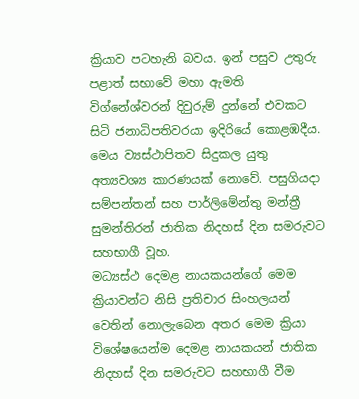ක්‍රියාව පටහැනි බවය. ඉන් පසුව උතුරු පළාත් සභාවේ මහා ඇමති විග්නේශ්වරන් දිවුරුම් දුන්නේ එවකට සිටි ජනාධිපතිවරයා ඉදිරියේ කොළඹදීය.  මෙය ව්‍යස්ථාපිතව සිදුකල යුතු අත්‍යවශ්‍ය කාරණයක් නොවේ. පසුගියදා සම්පන්තන් සහ පාර්ලිමේන්තු මන්ත්‍රී සුමන්තිරන් ජාතික නිදහස් දින සමරුවට සහභාගී වූහ.
මධ්‍යස්ථ දෙමළ නායකයන්ගේ මෙම ක්‍රියාවන්ට නිසි ප්‍රතිචාර සිංහලයන් වෙතින් නොලැබෙන අතර මෙම ක්‍රියා විශේෂයෙන්ම දෙමළ නායකයන් ජාතික නිදහස් දින සමරුවට සහභාගී වීම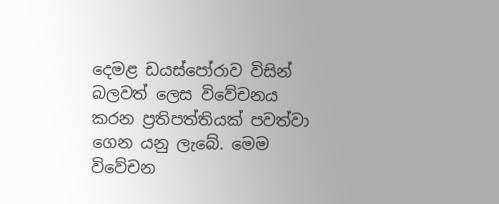දෙමළ ඩයස්පෝරාව විසින් බලවත් ලෙස විවේචනය කරන ප්‍රතිපත්තියක් පවත්වා ගෙන යනු ලැබේ. මෙම විවේචන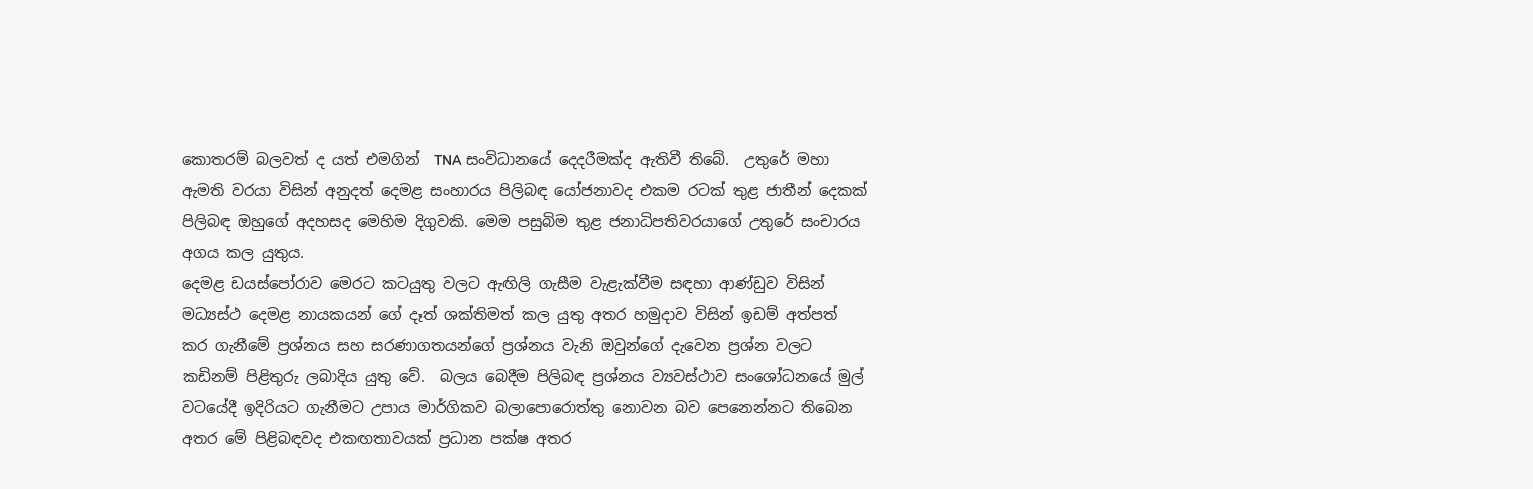කොතරම් බලවත් ද යත් එමගින්  TNA සංවිධානයේ දෙදරීමක්ද ඇතිවී තිබේ.  උතුරේ මහා ඇමති වරයා විසින් අනුදත් දෙමළ සංහාරය පිලිබඳ යෝජනාවද එකම රටක් තුළ ජාතීන් දෙකක්  පිලිබඳ ඔහුගේ අදහසද මෙහිම දිගුවකි. මෙම පසුබිම තුළ ජනාධිපතිවරයාගේ උතුරේ සංචාරය අගය කල යුතුය.
දෙමළ ඩයස්පෝරාව මෙරට කටයුතු වලට ඇඟිලි ගැසීම වැළැක්වීම සඳහා ආණ්ඩුව විසින් මධ්‍යස්ථ දෙමළ නායකයන් ගේ දෑත් ශක්තිමත් කල යුතු අතර හමුදාව විසින් ඉඩම් අත්පත් කර ගැනීමේ ප්‍රශ්නය සහ සරණාගතයන්ගේ ප්‍රශ්නය වැනි ඔවුන්ගේ දැවෙන ප්‍රශ්න වලට කඩිනම් පිළිතුරු ලබාදිය යුතු වේ.  බලය බෙදීම පිලිබඳ ප්‍රශ්නය ව්‍යවස්ථාව සංශෝධනයේ මුල් වටයේදී ඉදිරියට ගැනීමට උපාය මාර්ගිකව බලාපොරොත්තු නොවන බව පෙනෙන්නට තිබෙන අතර මේ පිළිබඳවද එකඟතාවයක් ප්‍රධාන පක්ෂ අතර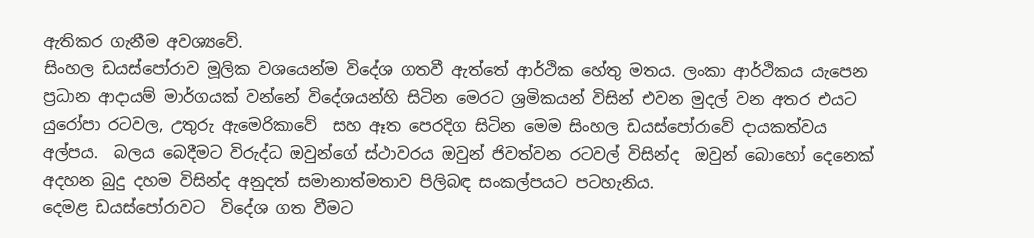ඇතිකර ගැනීම අවශ්‍යවේ.
සිංහල ඩයස්පෝරාව මූලික වශයෙන්ම විදේශ ගතවී ඇත්තේ ආර්ථික හේතු මතය. ලංකා ආර්ථිකය යැපෙන ප්‍රධාන ආදායම් මාර්ගයක් වන්නේ විදේශයන්හි සිටින මෙරට ශ්‍රමිකයන් විසින් එවන මුදල් වන අතර එයට යුරෝපා රටවල, උතුරු ඇමෙරිකාවේ  සහ ඈත පෙරදිග සිටින මෙම සිංහල ඩයස්පෝරාවේ දායකත්වය අල්පය.  බලය බෙදීමට විරුද්ධ ඔවුන්ගේ ස්ථාවරය ඔවුන් ජිවත්වන රටවල් විසින්ද  ඔවුන් බොහෝ දෙනෙක් අදහන බුදු දහම විසින්ද අනුදත් සමානාත්මතාව පිලිබඳ සංකල්පයට පටහැනිය.
දෙමළ ඩයස්පෝරාවට  විදේශ ගත වීමට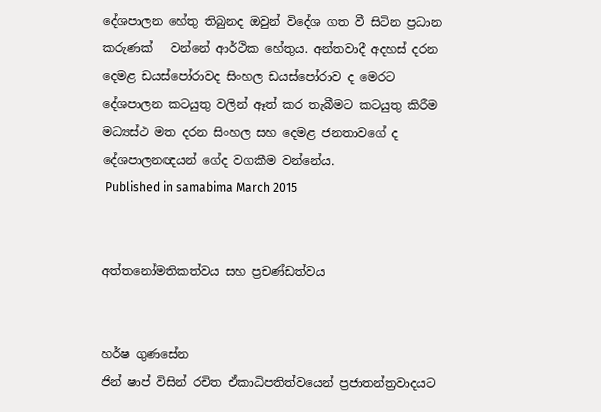දේශපාලන හේතු තිබුනද ඔවුන් විදේශ ගත වී සිටින ප්‍රධාන කරුණක්   වන්නේ ආර්ථික හේතුය. අන්තවාදී අදහස් දරන දෙමළ ඩයස්පෝරාවද සිංහල ඩයස්පෝරාව ද මෙරට දේශපාලන කටයුතු වලින් ඈත් කර තැබීමට කටයුතු කිරීම  මධ්‍යස්ථ මත දරන සිංහල සහ දෙමළ ජනතාවගේ ද දේශපාලනඥයන් ගේද වගකීම වන්නේය.
 Published in samabima March 2015


අත්තනෝමතිකත්වය සහ ප්‍රචණ්ඩත්වය


හර්ෂ ගුණසේන
ජින් ෂාප් විසින් රචිත ඒකාධිපතිත්වයෙන් ප්‍රජාතන්ත්‍රවාදයට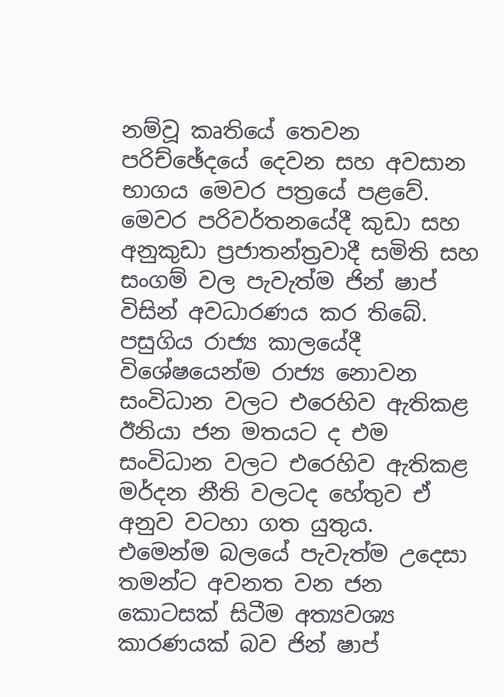නම්වූ කෘතියේ තෙවන පරිච්ඡේදයේ දෙවන සහ අවසාන භාගය මෙවර පත්‍රයේ පළවේ.
මෙවර පරිවර්තනයේදී කුඩා සහ අනුකුඩා ප්‍රජාතන්ත්‍රවාදී සමිති සහ සංගම් වල පැවැත්ම ජින් ෂාප් විසින් අවධාරණය කර තිබේ. පසුගිය රාජ්‍ය කාලයේදී විශේෂයෙන්ම රාජ්‍ය නොවන සංවිධාන වලට එරෙහිව ඇතිකළ ඊනියා ජන මතයට ද එම සංවිධාන වලට එරෙහිව ඇතිකළ මර්දන නීති වලටද හේතුව ඒ අනුව වටහා ගත යුතුය.
එමෙන්ම බලයේ පැවැත්ම උදෙසා තමන්ට අවනත වන ජන කොටසක් සිටීම අත්‍යවශ්‍ය කාරණයක් බව ජින් ෂාප්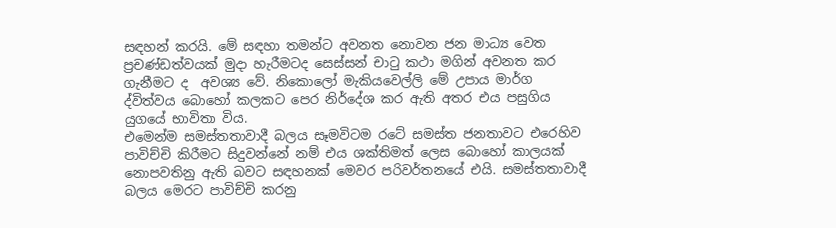සඳහන් කරයි. මේ සඳහා තමන්ට අවනත නොවන ජන මාධ්‍ය වෙත ප්‍රචණ්ඩත්වයක් මුදා හැරීමටද සෙස්සන් චාටු කථා මගින් අවනත කර ගැනීමට ද  අවශ්‍ය වේ. නිකොලෝ මැකියවෙල්ලි මේ උපාය මාර්ග ද්විත්වය බොහෝ කලකට පෙර නිර්දේශ කර ඇති අතර එය පසුගිය යුගයේ භාවිතා විය.
එමෙන්ම සමස්තතාවාදී බලය සෑමවිටම රටේ සමස්ත ජනතාවට එරෙහිව පාවිච්චි කිරීමට සිදුවන්නේ නම් එය ශක්තිමත් ලෙස බොහෝ කාලයක් නොපවතිනු ඇති බවට සඳහනක් මෙවර පරිවර්තනයේ එයි. සමස්තතාවාදී බලය මෙරට පාවිච්චි කරනු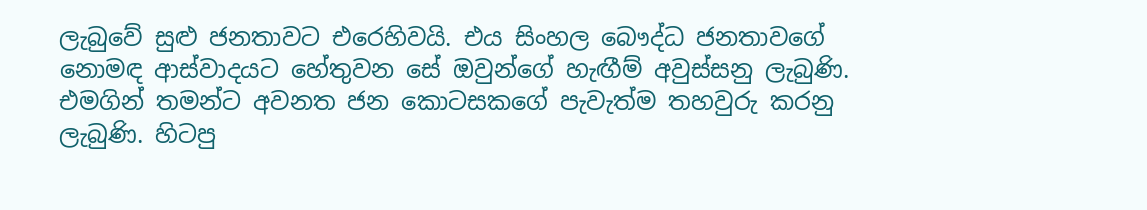ලැබුවේ සුළු ජනතාවට එරෙහිවයි. එය සිංහල බෞද්ධ ජනතාවගේ නොමඳ ආස්වාදයට හේතුවන සේ ඔවුන්ගේ හැඟීම් අවුස්සනු ලැබුණි. එමගින් තමන්ට අවනත ජන කොටසකගේ පැවැත්ම තහවුරු කරනු ලැබුණි. හිටපු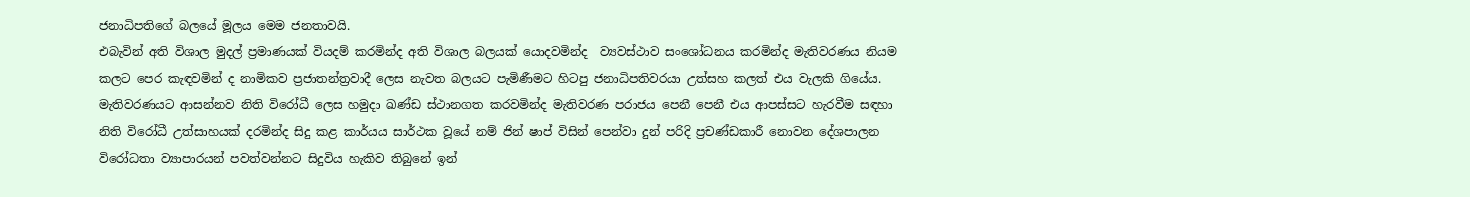ජනාධිපතිගේ බලයේ මූලය මෙම ජනතාවයි.
එබැවින් අති විශාල මුදල් ප්‍රමාණයක් වියදම් කරමින්ද අති විශාල බලයක් යොදවමින්ද  ව්‍යවස්ථාව සංශෝධනය කරමින්ද මැතිවරණය නියම කලට පෙර කැඳවමින් ද නාමිකව ප්‍රජාතන්ත්‍රවාදී ලෙස නැවත බලයට පැමිණීමට හිටපු ජනාධිපතිවරයා උත්සහ කලත් එය වැලකි ගියේය. මැතිවරණයට ආසන්නව නිති විරෝධී ලෙස හමුදා ඛණ්ඩ ස්ථානගත කරවමින්ද මැතිවරණ පරාජය පෙනී පෙනී එය ආපස්සට හැරවීම සඳහා නිති විරෝධී උත්සාහයක් දරමින්ද සිදු කළ කාර්යය සාර්ථක වූයේ නම් ජින් ෂාප් විසින් පෙන්වා දුන් පරිදි ප්‍රචණ්ඩකාරී නොවන දේශපාලන විරෝධතා ව්‍යාපාරයන් පවත්වන්නට සිදුවිය හැකිව තිබුනේ ඉන්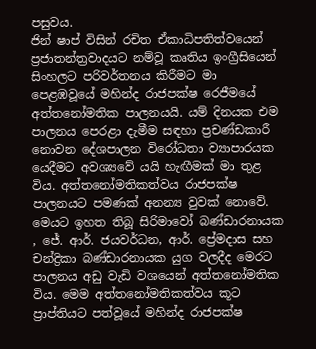පසුවය.
ජින් ෂාප් විසින් රචිත ඒකාධිපතිත්වයෙන් ප්‍රජාතන්ත්‍රවාදයට නම්වූ කෘතිය ඉංග්‍රීසියෙන් සිංහලට පරිවර්තනය කිරීමට මා පෙළඹවූයේ මහින්ද රාජපක්ෂ රෙජීමයේ අත්තනෝමතික පාලනයයි. යම් දිනයක එම පාලනය පෙරළා දැමීම සඳහා ප්‍රචණ්ඩකාරී නොවන දේශපාලන විරෝධතා ව්‍යාපාරයක යෙදීමට අවශ්‍යවේ යයි හැඟීමක් මා තුළ විය. අත්තනෝමතිකත්වය රාජපක්ෂ පාලනයට පමණක් අනන්‍ය වුවක් නොවේ. මෙයට ඉහත තිබූ සිරිමාවෝ බණ්ඩාරනායක , ජේ. ආර්. ජයවර්ධන, ආර්. ප්‍රේමදාස සහ චන්ද්‍රිකා බණ්ඩාරනායක යුග වලදීද මෙරට පාලනය අඩු වැඩි වශයෙන් අත්තනෝමතික විය. මෙම අත්තනෝමතිකත්වය කූට ප්‍රාප්තියට පත්වූයේ මහින්ද රාජපක්ෂ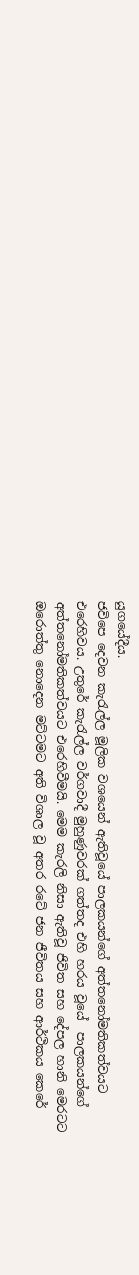යුගයේදීය.
ජවිපෙ දෙවන කැරැල්ල මූලික වශයෙන් ඇතිවූයේ පාලකයන්ගේ අත්තනෝමතිකත්වයට එරෙහිවය. උතුරේ කැරැල්ල වර්ගවාදී මුහුණුවරක් ගත්තද එහි හරය වූයේ  පාලකයන්ගේ අත්තනෝමතිකත්වයට එරෙහිවීමයි. මෙම කැරලි නිසා ඇතිවූ ජිවිත සහ දේපල හානි මෙරටට ඔරොත්තු නොදෙන මට්ටමට අති විශාල වූ අතර රටේ ජන ජීවිතය සහ ආර්ථිකය කෙරේ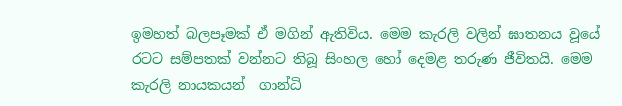ඉමහත් බලපෑමක් ඒ මගින් ඇතිවිය. මෙම කැරලි වලින් ඝාතනය වූයේ රටට සම්පතක් වන්නට තිබූ සිංහල හෝ දෙමළ තරුණ ජීවිතයි. මෙම කැරලි නායකයන්  ගාන්ධි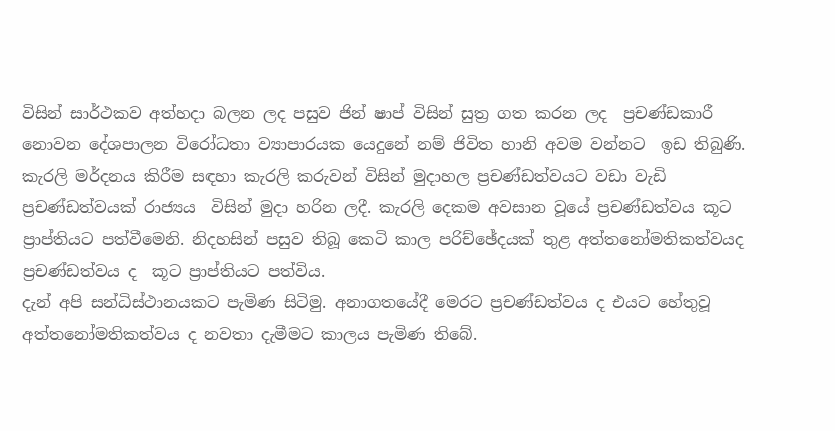විසින් සාර්ථකව අත්හදා බලන ලද පසුව ජින් ෂාප් විසින් සුත්‍ර ගත කරන ලද  ප්‍රචණ්ඩකාරී නොවන දේශපාලන විරෝධතා ව්‍යාපාරයක යෙදුනේ නම් ජිවිත හානි අවම වන්නට  ඉඩ තිබුණි. කැරලි මර්දනය කිරීම සඳහා කැරලි කරුවන් විසින් මුදාහල ප්‍රචණ්ඩත්වයට වඩා වැඩි ප්‍රචණ්ඩත්වයක් රාජ්‍යය  විසින් මුදා හරින ලදී. කැරලි දෙකම අවසාන වූයේ ප්‍රචණ්ඩත්වය කූට ප්‍රාප්තියට පත්වීමෙනි. නිදහසින් පසුව තිබූ කෙටි කාල පරිච්ඡේදයක් තුළ අත්තනෝමතිකත්වයද  ප්‍රචණ්ඩත්වය ද  කූට ප්‍රාප්තියට පත්විය.
දැන් අපි සන්ධිස්ථානයකට පැමිණ සිටිමු. අනාගතයේදී මෙරට ප්‍රචණ්ඩත්වය ද එයට හේතුවූ අත්තනෝමතිකත්වය ද නවතා දැමීමට කාලය පැමිණ තිබේ.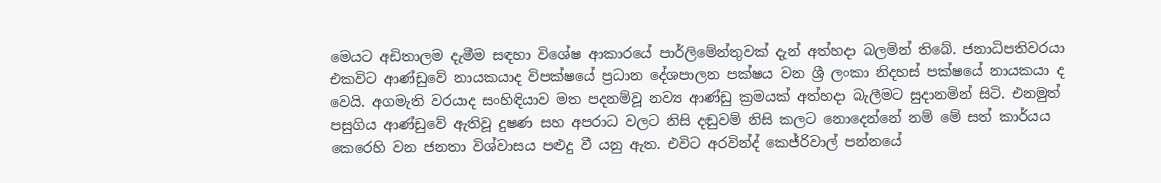මෙයට අඩිතාලම දැමීම සඳහා විශේෂ ආකාරයේ පාර්ලිමේන්තුවක් දැන් අත්හදා බලමින් තිබේ. ජනාධිපතිවරයා එකවිට ආණ්ඩුවේ නායකයාද විපක්ෂයේ ප්‍රධාන දේශපාලන පක්ෂය වන ශ්‍රී ලංකා නිදහස් පක්ෂයේ නායකයා ද වෙයි. අගමැති වරයාද සංහිඳියාව මත පදනම්වූ නව්‍ය ආණ්ඩු ක්‍රමයක් අත්හදා බැලීමට සුදානමින් සිටි. එනමුත් පසුගිය ආණ්ඩුවේ ඇතිවූ දුෂණ සහ අපරාධ වලට නිසි දඬුවම් නිසි කලට නොදෙන්නේ නම් මේ සත් කාර්යය කෙරෙහි වන ජනතා විශ්වාසය පළුදු වී යනු ඇත. එවිට අරවින්ද් කෙජ්රිවාල් පන්නයේ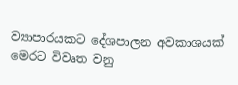ව්‍යාපාරයකට දේශපාලන අවකාශයක් මෙරට විවෘත වනු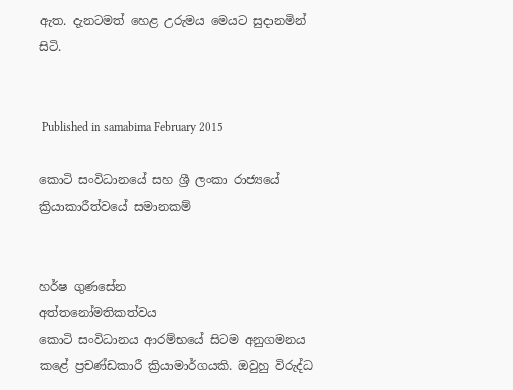ඇත. දැනටමත් හෙළ උරුමය මෙයට සුදානමින් සිටි.


 Published in samabima February 2015

කොටි සංවිධානයේ සහ ශ්‍රී ලංකා රාජ්‍යයේ ක්‍රියාකාරීත්වයේ සමානකම්


හර්ෂ ගුණසේන
අත්තනෝමතිකත්වය
කොටි සංවිධානය ආරම්භයේ සිටම අනුගමනය කළේ ප්‍රචණ්ඩකාරී ක්‍රියාමාර්ගයකි. ඔවුහු විරුද්ධ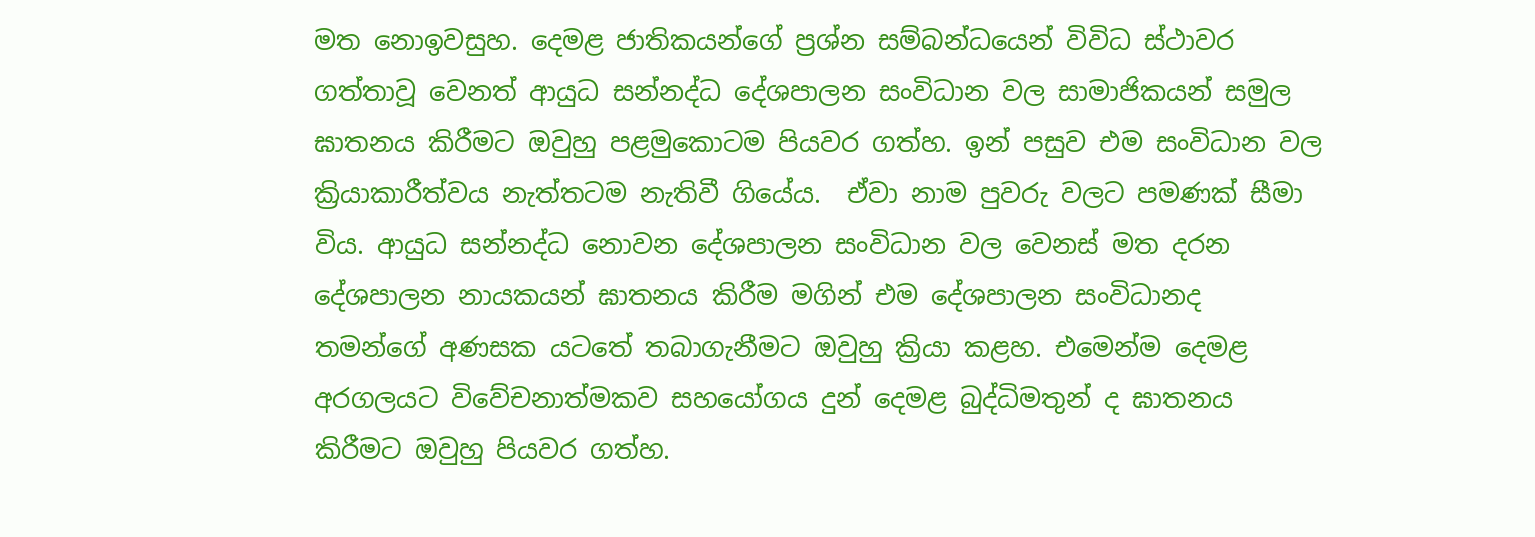මත නොඉවසුහ. දෙමළ ජාතිකයන්ගේ ප්‍රශ්න සම්බන්ධයෙන් විවිධ ස්ථාවර ගත්තාවූ වෙනත් ආයුධ සන්නද්ධ දේශපාලන සංවිධාන වල සාමාජිකයන් සමුල ඝාතනය කිරීමට ඔවුහු පළමුකොටම පියවර ගත්හ. ඉන් පසුව එම සංවිධාන වල ක්‍රියාකාරීත්වය නැත්තටම නැතිවී ගියේය.  ඒවා නාම පුවරු වලට පමණක් සීමා විය. ආයුධ සන්නද්ධ නොවන දේශපාලන සංවිධාන වල වෙනස් මත දරන දේශපාලන නායකයන් ඝාතනය කිරීම මගින් එම දේශපාලන සංවිධානද තමන්ගේ අණසක යටතේ තබාගැනීමට ඔවුහු ක්‍රියා කළහ. එමෙන්ම දෙමළ අරගලයට විවේචනාත්මකව සහයෝගය දුන් දෙමළ බුද්ධිමතුන් ද ඝාතනය කිරීමට ඔවුහු පියවර ගත්හ.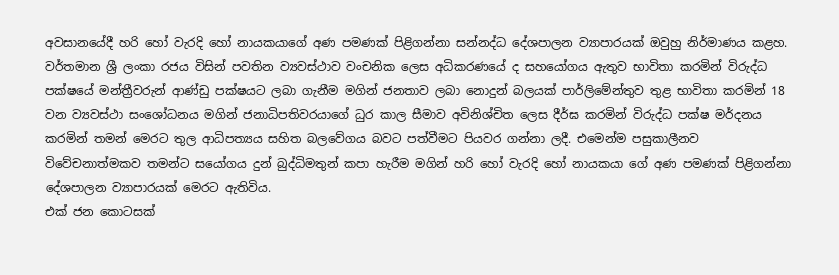අවසානයේදී හරි හෝ වැරදි හෝ නායකයාගේ අණ පමණක් පිළිගන්නා සන්නද්ධ දේශපාලන ව්‍යාපාරයක් ඔවුහු නිර්මාණය කළහ.
වර්තමාන ශ්‍රී ලංකා රජය විසින් පවතින ව්‍යවස්ථාව වංචනික ලෙස අධිකරණයේ ද සහයෝගය ඇතුව භාවිතා කරමින් විරුද්ධ පක්ෂයේ මන්ත්‍රීවරුන් ආණ්ඩු පක්ෂයට ලබා ගැනීම මගින් ජනතාව ලබා නොදුන් බලයක් පාර්ලිමේන්තුව තුළ භාවිතා කරමින් 18 වන ව්‍යවස්ථා සංශෝධනය මගින් ජනාධිපතිවරයාගේ ධුර කාල සීමාව අවිනිශ්චිත ලෙස දීර්ඝ කරමින් විරුද්ධ පක්ෂ මර්දනය කරමින් තමන් මෙරට තුල ආධිපත්‍යය සහිත බලවේගය බවට පත්වීමට පියවර ගන්නා ලදී. එමෙන්ම පසුකාලීනව විවේචනාත්මකව තමන්ට සයෝගය දුන් බුද්ධිමතුන් කපා හැරීම මගින් හරි හෝ වැරදි හෝ නායකයා ගේ අණ පමණක් පිළිගන්නා දේශපාලන ව්‍යාපාරයක් මෙරට ඇතිවිය.
එක් ජන කොටසක්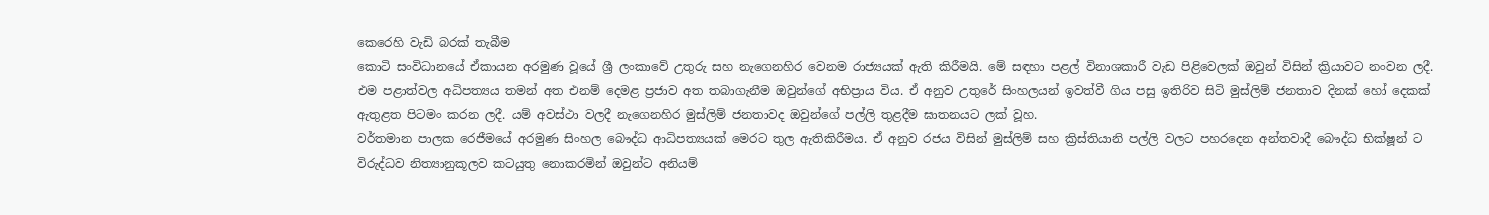කෙරෙහි වැඩි බරක් තැබීම
කොටි සංවිධානයේ ඒකායන අරමුණ වූයේ ශ්‍රී ලංකාවේ උතුරු සහ නැගෙනහිර වෙනම රාජ්‍යයක් ඇති කිරීමයි. මේ සඳහා පළල් විනාශකාරී වැඩ පිළිවෙලක් ඔවුන් විසින් ක්‍රියාවට නංවන ලදී. එම පළාත්වල අධිපත්‍යය තමන් අත එනම් දෙමළ ප්‍රජාව අත තබාගැනීම ඔවුන්ගේ අභිප්‍රාය විය. ඒ අනුව උතුරේ සිංහලයන් ඉවත්වී ගිය පසු ඉතිරිව සිටි මුස්ලිම් ජනතාව දිනක් හෝ දෙකක් ඇතුළත පිටමං කරන ලදී. යම් අවස්ථා වලදී නැගෙනහිර මුස්ලිම් ජනතාවද ඔවුන්ගේ පල්ලි තුළදීම ඝාතනයට ලක් වූහ.
වර්තමාන පාලක රෙජීමයේ අරමුණ සිංහල බෞද්ධ ආධිපත්‍යයක් මෙරට තුල ඇතිකිරීමය. ඒ අනුව රජය විසින් මුස්ලිම් සහ ක්‍රිස්තියානි පල්ලි වලට පහරදෙන අන්තවාදී බෞද්ධ භික්ෂූන් ට විරුද්ධව නිත්‍යානුකූලව කටයුතු නොකරමින් ඔවුන්ට අනියම්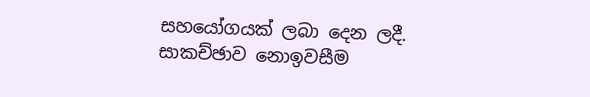සහයෝගයක් ලබා දෙන ලදී.
සාකච්ඡාව නොඉවසීම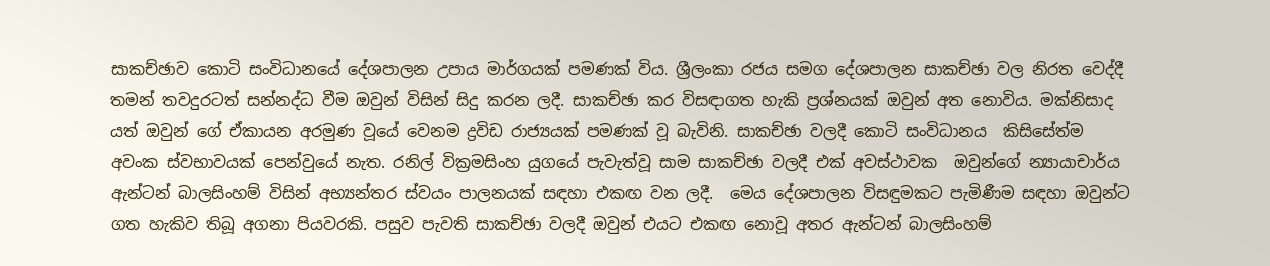සාකච්ඡාව කොටි සංවිධානයේ දේශපාලන උපාය මාර්ගයක් පමණක් විය. ශ්‍රීලංකා රජය සමග දේශපාලන සාකච්ඡා වල නිරත වෙද්දී තමන් තවදුරටත් සන්නද්ධ වීම ඔවුන් විසින් සිදු කරන ලදී. සාකච්ඡා කර විසඳාගත හැකි ප්‍රශ්නයක් ඔවුන් අත නොවිය. මක්නිසාද යත් ඔවුන් ගේ ඒකායන අරමුණ වූයේ වෙනම ද්‍රවිඩ රාජ්‍යයක් පමණක් වූ බැවිනි. සාකච්ඡා වලදී කොටි සංවිධානය  කිසිසේත්ම අවංක ස්වභාවයක් පෙන්වුයේ නැත. රනිල් වික්‍රමසිංහ යුගයේ පැවැත්වූ සාම සාකච්ඡා වලදී එක් අවස්ථාවක  ඔවුන්ගේ න්‍යායාචාර්ය ඇන්ටන් බාලසිංහම් විසින් අභ්‍යන්තර ස්වයං පාලනයක් සඳහා එකඟ වන ලදී.  මෙය දේශපාලන විසඳුමකට පැමිණීම සඳහා ඔවුන්ට ගත හැකිව තිබූ අගනා පියවරකි. පසුව පැවති සාකච්ඡා වලදී ඔවුන් එයට එකඟ නොවූ අතර ඇන්ටන් බාලසිංහම්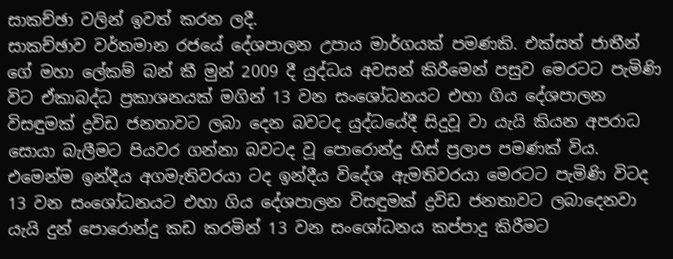සාකච්ඡා වලින් ඉවත් කරන ලදී.
සාකච්ඡාව වර්තමාන රජයේ දේශපාලන උපාය මාර්ගයක් පමණකි. එක්සත් ජාතීන් ගේ මහා ලේකම් බන් කී මුන් 2009 දී යුද්ධය අවසන් කිරීමෙන් පසුව මෙරටට පැමිණි විට ඒකාබද්ධ ප්‍රකාශනයක් මගින් 13 වන සංශෝධනයට එහා ගිය දේශපාලන විසඳුමක් ද්‍රවිඩ ජනතාවට ලබා දෙන බවටද යුද්ධයේදී සිදුවූ වා යැයි කියන අපරාධ සොයා බැලීමට පියවර ගන්නා බවටද වූ පොරොන්දු හිස් ප්‍රලාප පමණක් විය. එමෙන්ම ඉන්දීය අගමැතිවරයා ටද ඉන්දීය විදේශ ඇමතිවරයා මෙරටට පැමිණි විටද 13 වන සංශෝධනයට එහා ගිය දේශපාලන විසඳුමක් ද්‍රවිඩ ජනතාවට ලබාදෙනවා යැයි දුන් පොරොන්දු කඩ කරමින් 13 වන සංශෝධනය කප්පාදු කිරීමට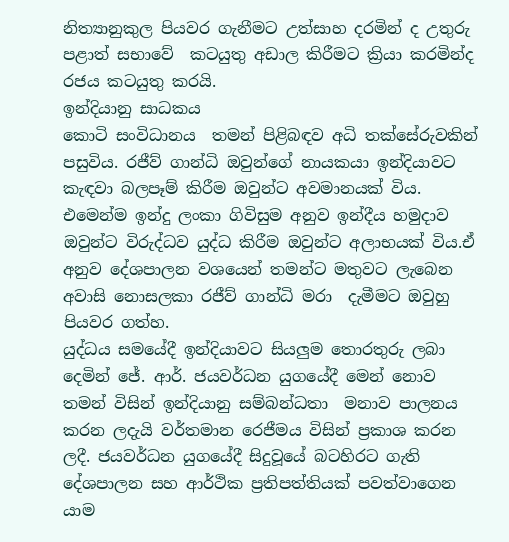නිත්‍යානුකුල පියවර ගැනීමට උත්සාහ දරමින් ද උතුරු පළාත් සභාවේ  කටයුතු අඩාල කිරීමට ක්‍රියා කරමින්ද රජය කටයුතු කරයි.
ඉන්දියානු සාධකය
කොටි සංවිධානය  තමන් පිළිබඳව අධි තක්සේරුවකින් පසුවිය. රජීව් ගාන්ධි ඔවුන්ගේ නායකයා ඉන්දියාවට කැඳවා බලපෑම් කිරීම ඔවුන්ට අවමානයක් විය. එමෙන්ම ඉන්දු ලංකා ගිවිසුම අනුව ඉන්දීය හමුදාව ඔවුන්ට විරුද්ධව යුද්ධ කිරීම ඔවුන්ට අලාභයක් විය.ඒ අනුව දේශපාලන වශයෙන් තමන්ට මතුවට ලැබෙන අවාසි නොසලකා රජීව් ගාන්ධි මරා  දැමීමට ඔවුහු පියවර ගත්හ.
යුද්ධය සමයේදී ඉන්දියාවට සියලුම තොරතුරු ලබා දෙමින් ජේ. ආර්. ජයවර්ධන යුගයේදී මෙන් නොව තමන් විසින් ඉන්දියානු සම්බන්ධතා  මනාව පාලනය කරන ලදැයි වර්තමාන රෙජීමය විසින් ප්‍රකාශ කරන ලදී. ජයවර්ධන යුගයේදී සිදුවූයේ බටහිරට ගැති දේශපාලන සහ ආර්ථික ප්‍රතිපත්තියක් පවත්වාගෙන යාම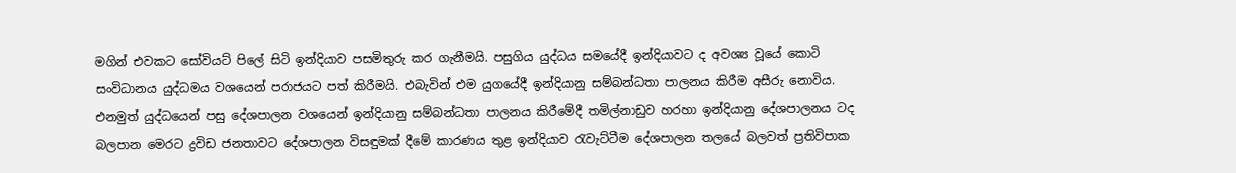මගින් එවකට සෝවියට් පිලේ සිටි ඉන්දියාව පසමිතුරු කර ගැනීමයි. පසුගිය යුද්ධය සමයේදී ඉන්දියාවට ද අවශ්‍ය වූයේ කොටි සංවිධානය යුද්ධමය වශයෙන් පරාජයට පත් කිරීමයි. එබැවින් එම යුගයේදී ඉන්දියානු සම්බන්ධතා පාලනය කිරීම අසීරු නොවිය. එනමුත් යුද්ධයෙන් පසු දේශපාලන වශයෙන් ඉන්දියානු සම්බන්ධතා පාලනය කිරීමේදී තමිල්නාඩුව හරහා ඉන්දියානු දේශපාලනය ටද බලපාන මෙරට ද්‍රවිඩ ජනතාවට දේශපාලන විසඳුමක් දීමේ කාරණය තුළ ඉන්දියාව රැවැට්ටීම දේශපාලන තලයේ බලවත් ප්‍රතිවිපාක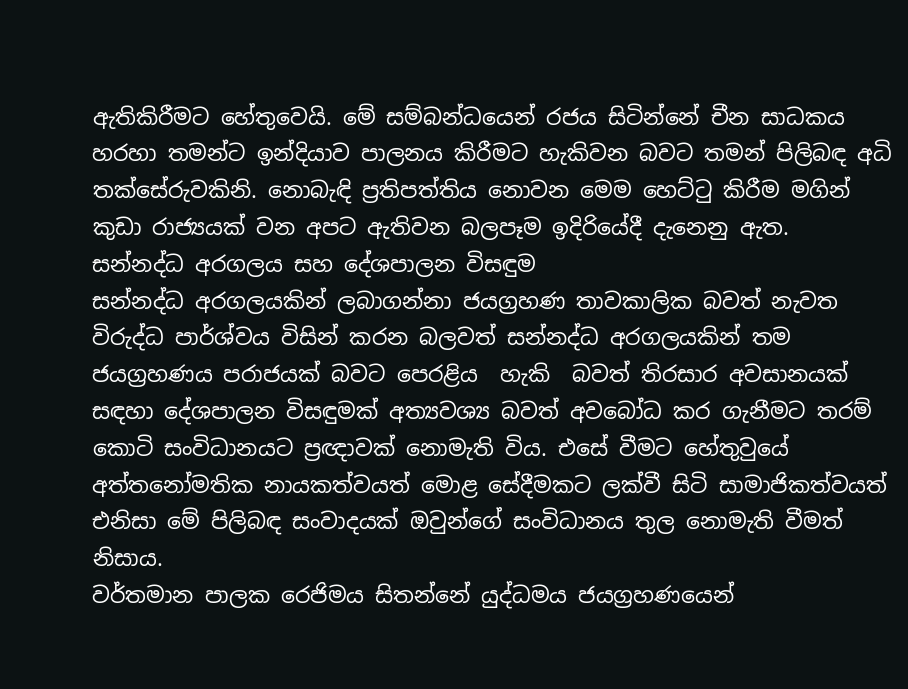ඇතිකිරීමට හේතුවෙයි. මේ සම්බන්ධයෙන් රජය සිටින්නේ චීන සාධකය හරහා තමන්ට ඉන්දියාව පාලනය කිරීමට හැකිවන බවට තමන් පිලිබඳ අධි තක්සේරුවකිනි. නොබැඳි ප්‍රතිපත්තිය නොවන මෙම හෙට්ටු කිරීම මගින් කුඩා රාජ්‍යයක් වන අපට ඇතිවන බලපෑම ඉදිරියේදී දැනෙනු ඇත.
සන්නද්ධ අරගලය සහ දේශපාලන විසඳුම
සන්නද්ධ අරගලයකින් ලබාගන්නා ජයග්‍රහණ තාවකාලික බවත් නැවත විරුද්ධ පාර්ශ්වය විසින් කරන බලවත් සන්නද්ධ අරගලයකින් තම ජයග්‍රහණය පරාජයක් බවට පෙරළිය  හැකි  බවත් තිරසාර අවසානයක් සඳහා දේශපාලන විසඳුමක් අත්‍යවශ්‍ය බවත් අවබෝධ කර ගැනීමට තරම් කොටි සංවිධානයට ප්‍රඥාවක් නොමැති විය. එසේ වීමට හේතුවුයේ අත්තනෝමතික නායකත්වයත් මොළ සේදීමකට ලක්වී සිටි සාමාජිකත්වයත් එනිසා මේ පිලිබඳ සංවාදයක් ඔවුන්ගේ සංවිධානය තුල නොමැති වීමත් නිසාය.
වර්තමාන පාලක රෙජිමය සිතන්නේ යුද්ධමය ජයග්‍රහණයෙන්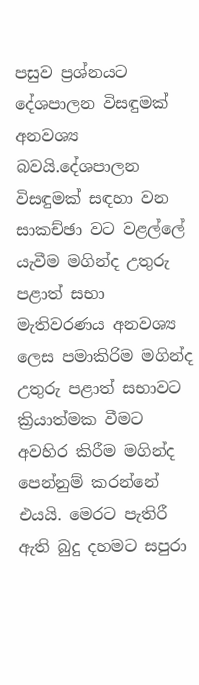පසුව ප්‍රශ්නයට දේශපාලන විසඳුමක් අනවශ්‍ය බවයි.දේශපාලන විසඳුමක් සඳහා වන සාකච්ඡා වට වළල්ලේ යැවීම මගින්ද උතුරු පළාත් සභා මැතිවරණය අනවශ්‍ය ලෙස පමාකිරිම මගින්ද උතුරු පළාත් සභාවට ක්‍රියාත්මක වීමට අවහිර කිරීම මගින්ද පෙන්නුම් කරන්නේ එයයි. මෙරට පැතිරී ඇති බුදු දහමට සපුරා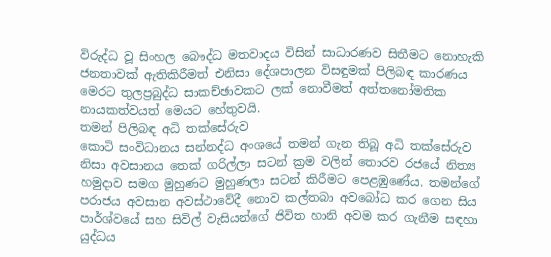විරුද්ධ වූ සිංහල බෞද්ධ මතවාදය විසින් සාධාරණව සිතීමට නොහැකි ජනතාවක් ඇතිකිරීමත් එනිසා දේශපාලන විසඳුමක් පිලිබඳ කාරණය  මෙරට තුලප්‍රබුද්ධ සාකච්ඡාවකට ලක් නොවීමත් අත්තනෝමතික නායකත්වයත් මෙයට හේතුවයි.
තමන් පිලිබඳ අධි තක්සේරුව
කොටි සංවිධානය සන්නද්ධ අංශයේ තමන් ගැන තිබූ අධි තක්සේරුව නිසා අවසානය තෙක් ගරිල්ලා සටන් ක්‍රම වලින් තොරව රජයේ නිත්‍ය හමුදාව සමග මුහුණට මුහුණලා සටන් කිරීමට පෙළඹුණේය. තමන්ගේ පරාජය අවසාන අවස්ථාවේදී නොව කල්තබා අවබෝධ කර ගෙන සිය පාර්ශ්වයේ සහ සිවිල් වැසියන්ගේ ජිවිත හානි අවම කර ගැනීම සඳහා  යුද්ධය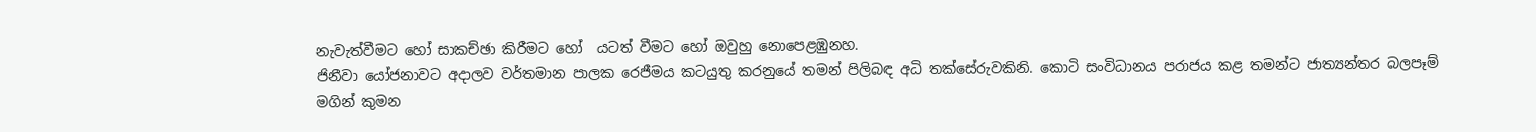නැවැත්වීමට හෝ සාකච්ඡා කිරීමට හෝ  යටත් වීමට හෝ ඔවුහු නොපෙළඹුනහ.
ජිනීවා යෝජනාවට අදාලව වර්තමාන පාලක රෙජීමය කටයුතු කරනුයේ තමන් පිලිබඳ අධි තක්සේරුවකිනි. කොටි සංවිධානය පරාජය කළ තමන්ට ජාත්‍යන්තර බලපෑම් මගින් කුමන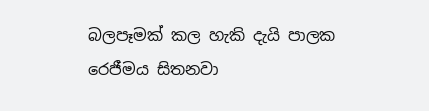බලපෑමක් කල හැකි දැයි පාලක රෙජීමය සිතනවා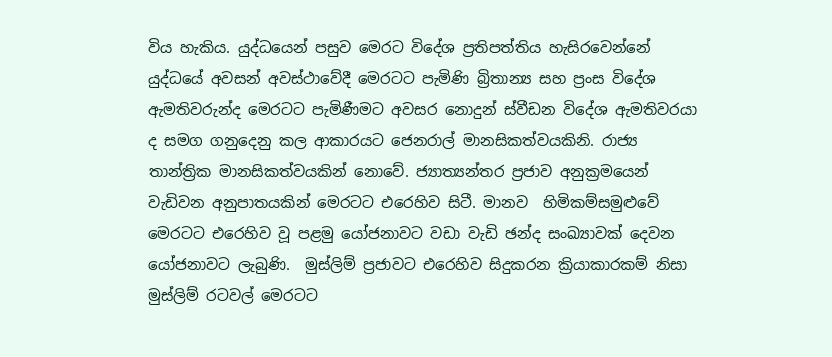විය හැකිය. යුද්ධයෙන් පසුව මෙරට විදේශ ප්‍රතිපත්තිය හැසිරවෙන්නේ යුද්ධයේ අවසන් අවස්ථාවේදී මෙරටට පැමිණි බ්‍රිතාන්‍ය සහ ප්‍රංස විදේශ ඇමතිවරුන්ද මෙරටට පැමිණීමට අවසර නොදුන් ස්වීඩන විදේශ ඇමතිවරයා ද සමග ගනුදෙනු කල ආකාරයට ජෙනරාල් මානසිකත්වයකිනි. රාජ්‍ය තාන්ත්‍රික මානසිකත්වයකින් නොවේ. ජ්‍යාත්‍යන්තර ප්‍රජාව අනුක්‍රමයෙන් වැඩිවන අනුපාතයකින් මෙරටට එරෙහිව සිටී. මානව  හිමිකම්සමුළුවේ මෙරටට එරෙහිව වූ පළමු යෝජනාවට වඩා වැඩි ඡන්ද සංඛ්‍යාවක් දෙවන යෝජනාවට ලැබුණි.  මුස්ලිම් ප්‍රජාවට එරෙහිව සිදුකරන ක්‍රියාකාරකම් නිසා මුස්ලිම් රටවල් මෙරටට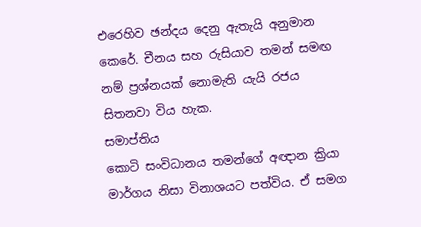එරෙහිව ඡන්දය දෙනු ඇතැයි අනුමාන කෙරේ. චීනය සහ රුසියාව තමන් සමඟ නම් ප්‍රශ්නයක් නොමැති යැයි රජය සිතනවා විය හැක.
සමාප්තිය
කොටි සංවිධානය තමන්ගේ අඥාන ක්‍රියා මාර්ගය නිසා විනාශයට පත්විය. ඒ සමග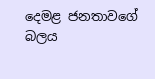දෙමළ ජනතාවගේ බලය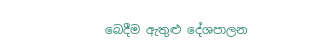බෙදීම ඇතුළු දේශපාලන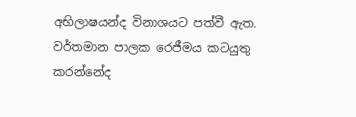අභිලාෂයන්ද විනාශයට පත්වී ඇත. වර්තමාන පාලක රෙජීමය කටයුතු කරන්නේද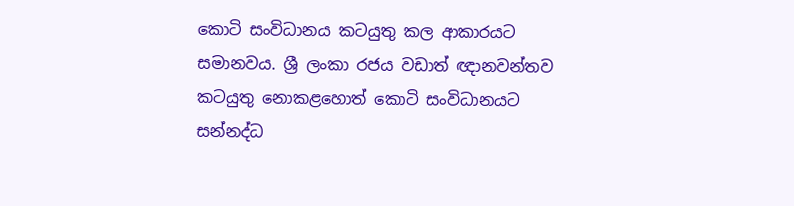කොටි සංවිධානය කටයුතු කල ආකාරයට සමානවය. ශ්‍රී ලංකා රජය වඩාත් ඥානවන්තව කටයුතු නොකළහොත් කොටි සංවිධානයට සන්නද්ධ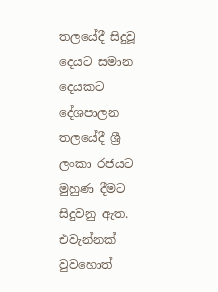තලයේදී සිදුවූ දෙයට සමාන දෙයකට දේශපාලන තලයේදී ශ්‍රී ලංකා රජයට මුහුණ දීමට සිදුවනු ඇත. එවැන්නක් වුවහොත්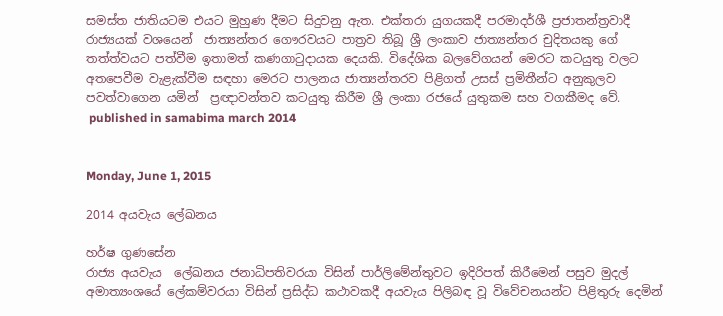සමස්ත ජාතියටම එයට මුහුණ දීමට සිදුවනු ඇත. එක්තරා යුගයකදී පරමාදර්ශී ප්‍රජාතන්ත්‍රවාදී රාජ්‍යයක් වශයෙන්  ජාත්‍යන්තර ගෞරවයට පාත්‍රව තිබූ ශ්‍රී ලංකාව ජාත්‍යන්තර චුදිතයකු ගේ තත්ත්වයට පත්වීම ඉතාමත් කණගාටුදායක දෙයකි. විදේශික බලවේගයන් මෙරට කටයුතු වලට අතපෙවීම වැළැක්වීම සඳහා මෙරට පාලනය ජාත්‍යන්තරව පිළිගත් උසස් ප්‍රමිතීන්ට අනුකුලව පවත්වාගෙන යමින්  ප්‍රඥාවන්තව කටයුතු කිරීම ශ්‍රී ලංකා රජයේ යුතුකම සහ වගකීමද වේ.
 published in samabima march 2014


Monday, June 1, 2015

2014 අයවැය ලේඛනය

හර්ෂ ගුණසේන
රාජ්‍ය අයවැය  ලේඛනය ජනාධිපතිවරයා විසින් පාර්ලිමේන්තුවට ඉදිරිපත් කිරීමෙන් පසුව මුදල් අමාත්‍යංශයේ ලේකම්වරයා විසින් ප්‍රසිද්ධ කථාවකදී අයවැය පිලිබඳ වූ විවේචනයන්ට පිළිතුරු දෙමින්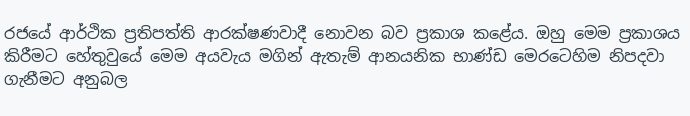රජයේ ආර්ථික ප්‍රතිපත්ති ආරක්ෂණවාදී නොවන බව ප්‍රකාශ කළේය. ඔහු මෙම ප්‍රකාශය කිරීමට හේතුවුයේ මෙම අයවැය මගින් ඇතැම් ආනයනික භාණ්ඩ මෙරටෙහිම නිපදවා ගැනීමට අනුබල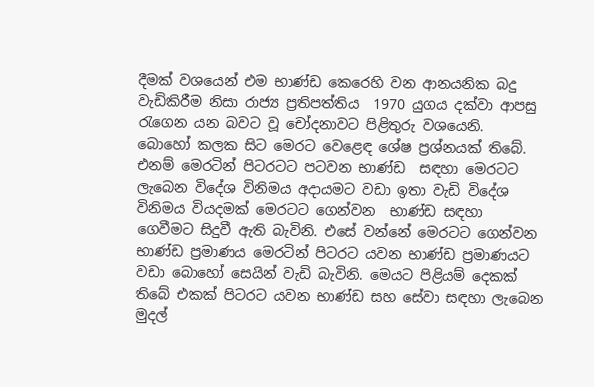දීමක් වශයෙන් එම භාණ්ඩ කෙරෙහි වන ආනයනික බදු වැඩිකිරීම නිසා රාජ්‍ය ප්‍රතිපත්තිය  1970 යුගය දක්වා ආපසු රැගෙන යන බවට වූ චෝදනාවට පිළිතුරු වශයෙනි.
බොහෝ කලක සිට මෙරට වෙළෙඳ ශේෂ ප්‍රශ්නයක් තිබේ. එනම් මෙරටින් පිටරටට පටවන භාණ්ඩ  සඳහා මෙරටට ලැබෙන විදේශ විනිමය අදායමට වඩා ඉතා වැඩි විදේශ විනිමය වියදමක් මෙරටට ගෙන්වන  භාණ්ඩ සඳහා   ගෙවීමට සිදුවී ඇති බැවිනි. එසේ වන්නේ මෙරටට ගෙන්වන භාණ්ඩ ප්‍රමාණය මෙරටින් පිටරට යවන භාණ්ඩ ප්‍රමාණයට වඩා බොහෝ සෙයින් වැඩි බැවිනි. මෙයට පිළියම් දෙකක් තිබේ එකක් පිටරට යවන භාණ්ඩ සහ සේවා සඳහා ලැබෙන මුදල්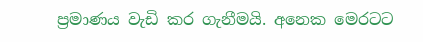ප්‍රමාණය වැඩි කර ගැනීමයි. අනෙක මෙරටට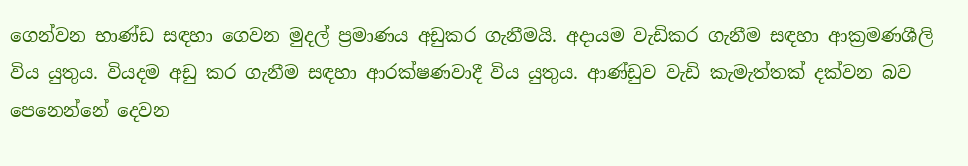ගෙන්වන භාණ්ඩ සඳහා ගෙවන මුදල් ප්‍රමාණය අඩුකර ගැනීමයි. අදායම වැඩිකර ගැනීම සඳහා ආක්‍රමණශීලි විය යුතුය. වියදම අඩු කර ගැනීම සඳහා ආරක්ෂණවාදී විය යුතුය. ආණ්ඩුව වැඩි කැමැත්තක් දක්වන බව පෙනෙන්නේ දෙවන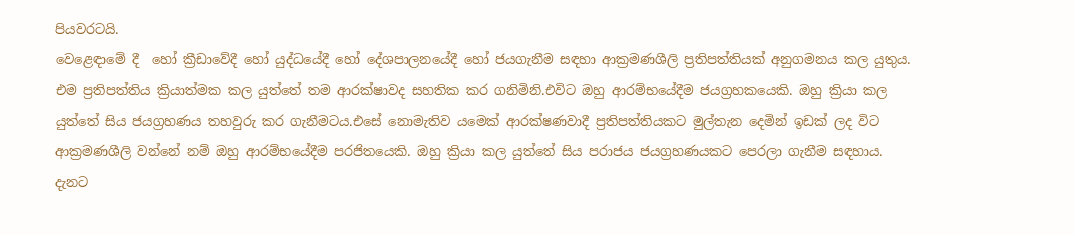පියවරටයි.
වෙළෙඳාමේ දී  හෝ ක්‍රීඩාවේදී හෝ යුද්ධයේදී හෝ දේශපාලනයේදී හෝ ජයගැනීම සඳහා ආක්‍රමණශීලි ප්‍රතිපත්තියක් අනුගමනය කල යුතුය. එම ප්‍රතිපත්තිය ක්‍රියාත්මක කල යුත්තේ තම ආරක්ෂාවද සහතික කර ගනිමිනි.එවිට ඔහු ආරම්භයේදීම ජයග්‍රහකයෙකි. ඔහු ක්‍රියා කල යුත්තේ සිය ජයග්‍රහණය තහවුරු කර ගැනීමටය.එසේ නොමැතිව යමෙක් ආරක්ෂණවාදී ප්‍රතිපත්තියකට මුල්තැන දෙමින් ඉඩක් ලද විට ආක්‍රමණශීලි වන්නේ නම් ඔහු ආරම්භයේදීම පරජිතයෙකි. ඔහු ක්‍රියා කල යුත්තේ සිය පරාජය ජයග්‍රහණයකට පෙරලා ගැනීම සඳහාය. දැනට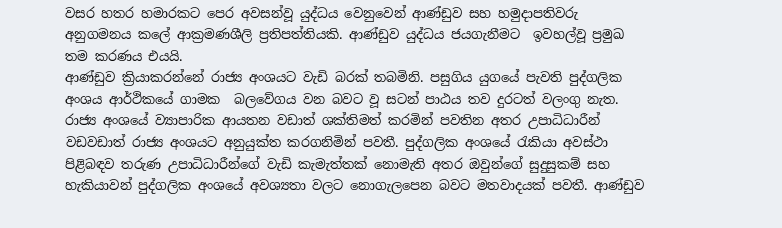වසර හතර හමාරකට පෙර අවසන්වූ යුද්ධය වෙනුවෙන් ආණ්ඩුව සහ හමුදාපතිවරු අනුගමනය කලේ ආක්‍රමණශීලි ප්‍රතිපත්තියකි. ආණ්ඩුව යුද්ධය ජයගැනීමට  ඉවහල්වූ ප්‍රමුඛ තම කරණය එයයි.
ආණ්ඩුව ක්‍රියාකරන්නේ රාජ්‍ය අංශයට වැඩි බරක් තබමිනි. පසුගිය යුගයේ පැවති පුද්ගලික අංශය ආර්ථිකයේ ගාමක  බලවේගය වන බවට වූ සටන් පාඨය තව දුරටත් වලංගු නැත. රාජ්‍ය අංශයේ ව්‍යාපාරික ආයතන වඩාත් ශක්තිමත් කරමින් පවතින අතර උපාධිධාරීන් වඩවඩාත් රාජ්‍ය අංශයට අනුයුක්ත කරගනිමින් පවතී. පුද්ගලික අංශයේ රැකියා අවස්ථා පිළිබඳව තරුණ උපාධිධාරීන්ගේ වැඩි කැමැත්තක් නොමැති අතර ඔවුන්ගේ සුදුසුකම් සහ හැකියාවන් පුද්ගලික අංශයේ අවශ්‍යතා වලට නොගැලපෙන බවට මතවාදයක් පවතී. ආණ්ඩුව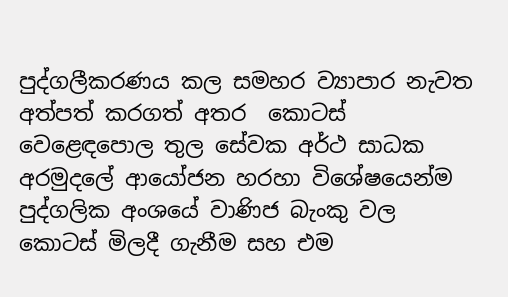පුද්ගලීකරණය කල සමහර ව්‍යාපාර නැවත අත්පත් කරගත් අතර  කොටස් වෙළෙඳපොල තුල සේවක අර්ථ සාධක අරමුදලේ ආයෝජන හරහා විශේෂයෙන්ම පුද්ගලික අංශයේ වාණිජ බැංකු වල කොටස් මිලදී ගැනීම සහ එම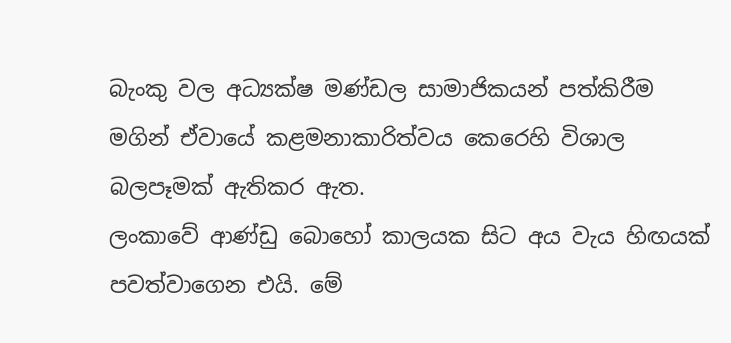බැංකු වල අධ්‍යක්ෂ මණ්ඩල සාමාජිකයන් පත්කිරීම  මගින් ඒවායේ කළමනාකාරිත්වය කෙරෙහි විශාල බලපෑමක් ඇතිකර ඇත.
ලංකාවේ ආණ්ඩු බොහෝ කාලයක සිට අය වැය හිඟයක් පවත්වාගෙන එයි. මේ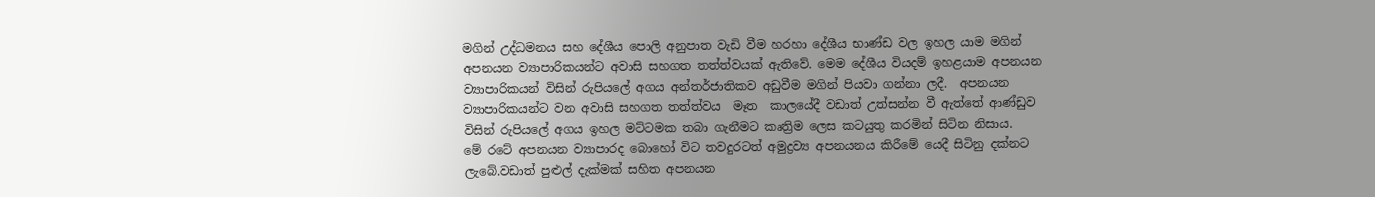මගින් උද්ධමනය සහ දේශීය පොලි අනුපාත වැඩි වීම හරහා දේශීය භාණ්ඩ වල ඉහල යාම මගින්  අපනයන ව්‍යාපාරිකයන්ට අවාසි සහගත තත්ත්වයක් ඇතිවේ. මෙම දේශීය වියදම් ඉහළයාම අපනයන ව්‍යාපාරිකයන් විසින් රුපියලේ අගය අන්තර්ජාතිකව අඩුවීම මගින් පියවා ගන්නා ලදී.  අපනයන ව්‍යාපාරිකයන්ට වන අවාසි සහගත තත්ත්වය  මෑත  කාලයේදී වඩාත් උත්සන්න වී ඇත්තේ ආණ්ඩුව විසින් රුපියලේ අගය ඉහල මට්ටමක තබා ගැනීමට කෘත්‍රිම ලෙස කටයුතු කරමින් සිටින නිසාය.
මේ රටේ අපනයන ව්‍යාපාරද බොහෝ විට තවදුරටත් අමුද්‍රව්‍ය අපනයනය කිරීමේ යෙදී සිටිනු දක්නට ලැබේ.වඩාත් පුළුල් දැක්මක් සහිත අපනයන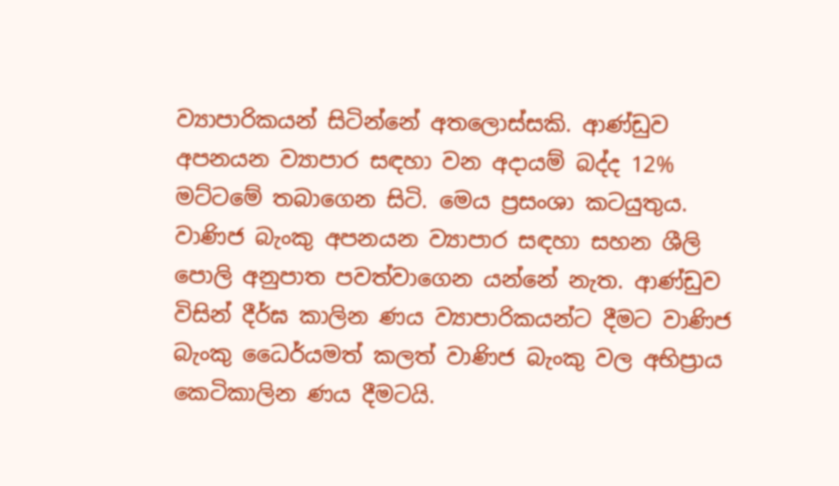ව්‍යාපාරිකයන් සිටින්නේ අතලොස්සකි. ආණ්ඩුව අපනයන ව්‍යාපාර සඳහා වන අදායම් බද්ද 12% මට්ටමේ තබාගෙන සිටි. මෙය ප්‍රසංශා කටයුතුය. වාණිජ බැංකු අපනයන ව්‍යාපාර සඳහා සහන ශීලි පොලි අනුපාත පවත්වාගෙන යන්නේ නැත. ආණ්ඩුව විසින් දීර්ඝ කාලින ණය ව්‍යාපාරිකයන්ට දීමට වාණිජ බැංකු ධෛර්යමත් කලත් වාණිජ බැංකු වල අභිප්‍රාය කෙටිකාලින ණය දීමටයි.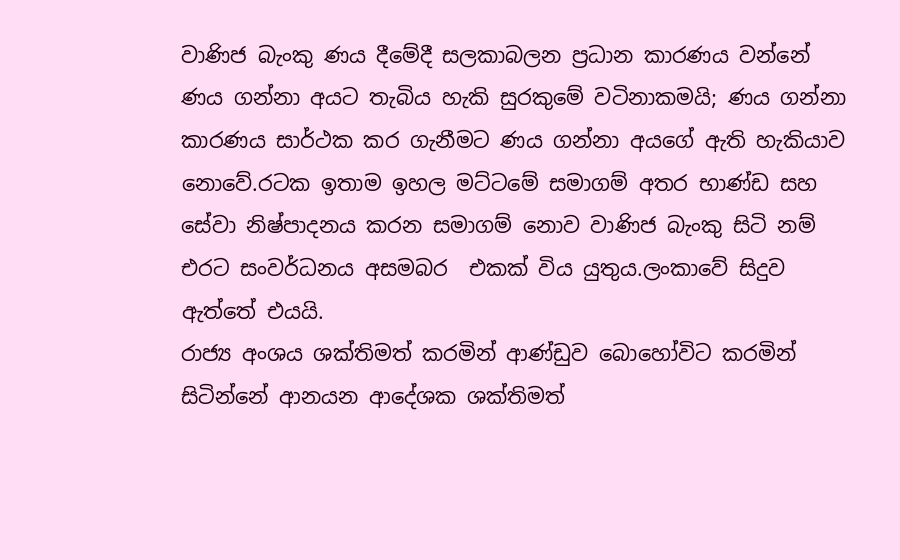වාණිජ බැංකු ණය දීමේදී සලකාබලන ප්‍රධාන කාරණය වන්නේ ණය ගන්නා අයට තැබිය හැකි සුරකුමේ වටිනාකමයි; ණය ගන්නා කාරණය සාර්ථක කර ගැනීමට ණය ගන්නා අයගේ ඇති හැකියාව නොවේ.රටක ඉතාම ඉහල මට්ටමේ සමාගම් අතර භාණ්ඩ සහ සේවා නිෂ්පාදනය කරන සමාගම් නොව වාණිජ බැංකු සිටි නම් එරට සංවර්ධනය අසමබර  එකක් විය යුතුය.ලංකාවේ සිදුව ඇත්තේ එයයි.
රාජ්‍ය අංශය ශක්තිමත් කරමින් ආණ්ඩුව බොහෝවිට කරමින් සිටින්නේ ආනයන ආදේශක ශක්තිමත්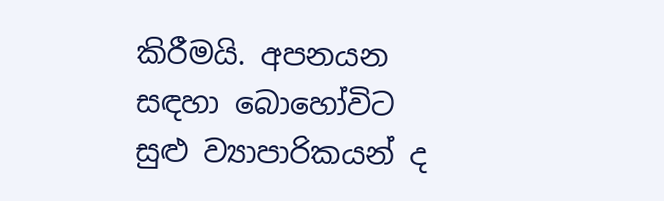කිරීමයි. අපනයන සඳහා බොහෝවිට සුළු ව්‍යාපාරිකයන් ද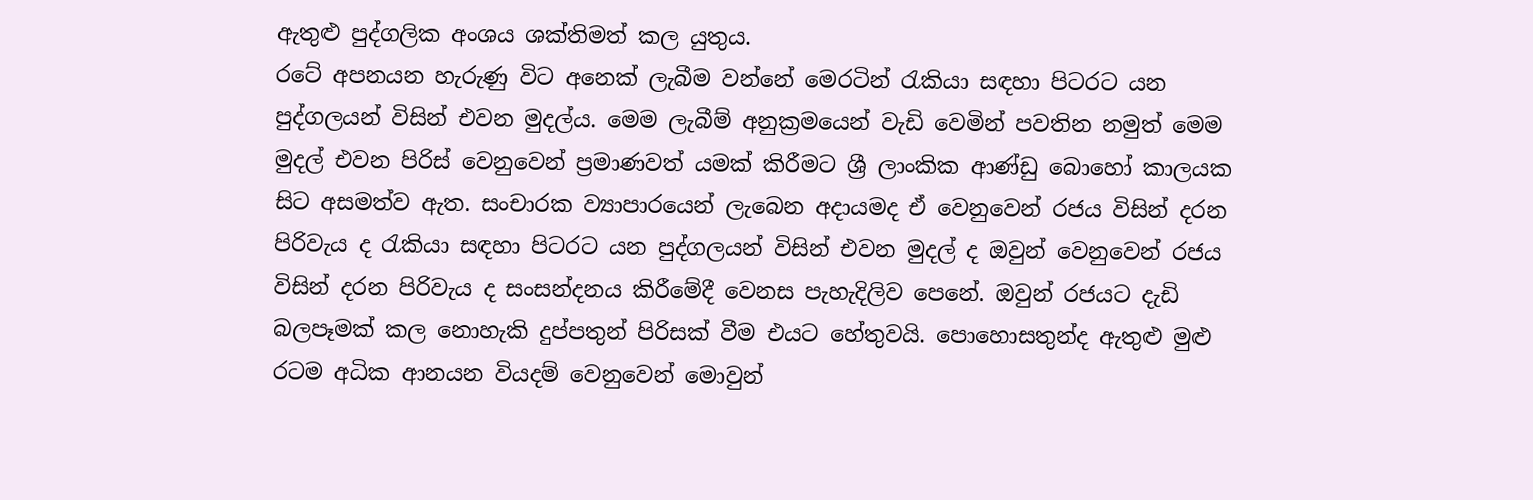ඇතුළු පුද්ගලික අංශය ශක්තිමත් කල යුතුය.
රටේ අපනයන හැරුණු විට අනෙක් ලැබීම වන්නේ මෙරටින් රැකියා සඳහා පිටරට යන පුද්ගලයන් විසින් එවන මුදල්ය. මෙම ලැබීම් අනුක්‍රමයෙන් වැඩි වෙමින් පවතින නමුත් මෙම මුදල් එවන පිරිස් වෙනුවෙන් ප්‍රමාණවත් යමක් කිරීමට ශ්‍රී ලාංකික ආණ්ඩු බොහෝ කාලයක සිට අසමත්ව ඇත. සංචාරක ව්‍යාපාරයෙන් ලැබෙන අදායමද ඒ වෙනුවෙන් රජය විසින් දරන පිරිවැය ද රැකියා සඳහා පිටරට යන පුද්ගලයන් විසින් එවන මුදල් ද ඔවුන් වෙනුවෙන් රජය විසින් දරන පිරිවැය ද සංසන්දනය කිරීමේදී වෙනස පැහැදිලිව පෙනේ. ඔවුන් රජයට දැඩි බලපෑමක් කල නොහැකි දුප්පතුන් පිරිසක් වීම එයට හේතුවයි. පොහොසතුන්ද ඇතුළු මුළු රටම අධික ආනයන වියදම් වෙනුවෙන් මොවුන්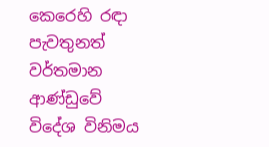කෙරෙහි රඳා පැවතුනත් වර්තමාන ආණ්ඩුවේ විදේශ විනිමය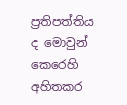ප්‍රතිපත්තිය ද මොවුන් කෙරෙහි අහිතකර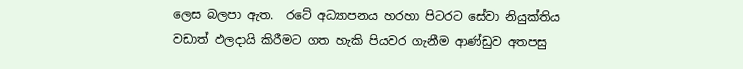ලෙස බලපා ඇත.  රටේ අධ්‍යාපනය හරහා පිටරට සේවා නියුක්තිය වඩාත් ඵලදායි කිරීමට ගත හැකි පියවර ගැනීම ආණ්ඩුව අතපසු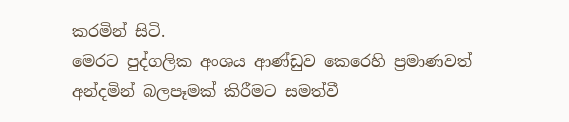කරමින් සිටි.
මෙරට පුද්ගලික අංශය ආණ්ඩුව කෙරෙහි ප්‍රමාණවත් අන්දමින් බලපෑමක් කිරීමට සමත්වී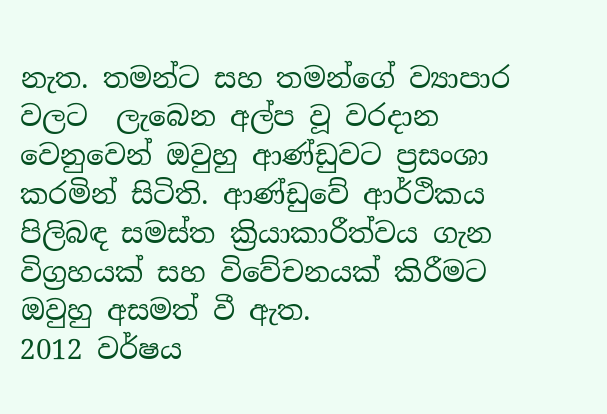නැත. තමන්ට සහ තමන්ගේ ව්‍යාපාර වලට  ලැබෙන අල්ප වූ වරදාන වෙනුවෙන් ඔවුහු ආණ්ඩුවට ප්‍රසංශා කරමින් සිටිති. ආණ්ඩුවේ ආර්ථිකය පිලිබඳ සමස්ත ක්‍රියාකාරීත්වය ගැන විග්‍රහයක් සහ විවේචනයක් කිරීමට ඔවුහු අසමත් වී ඇත.
2012 වර්ෂය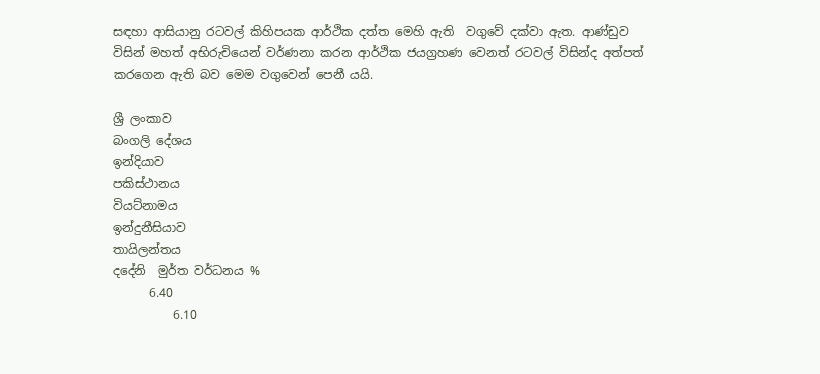සඳහා ආසියානු රටවල් කිහිපයක ආර්ථික දත්ත මෙහි ඇති  වගුවේ දක්වා ඇත. ආණ්ඩුව විසින් මහත් අභිරුචියෙන් වර්ණනා කරන ආර්ථික ජයග්‍රහණ වෙනත් රටවල් විසින්ද අත්පත් කරගෙන ඇති බව මෙම වගුවෙන් පෙනී යයි.

ශ්‍රී ලංකාව
බංගලි දේශය
ඉන්දියාව
පකිස්ථානය
වියට්නාමය
ඉන්දුනීසියාව
තායිලන්තය
දදේනි  මුර්ත වර්ධනය %
      6.40
          6.10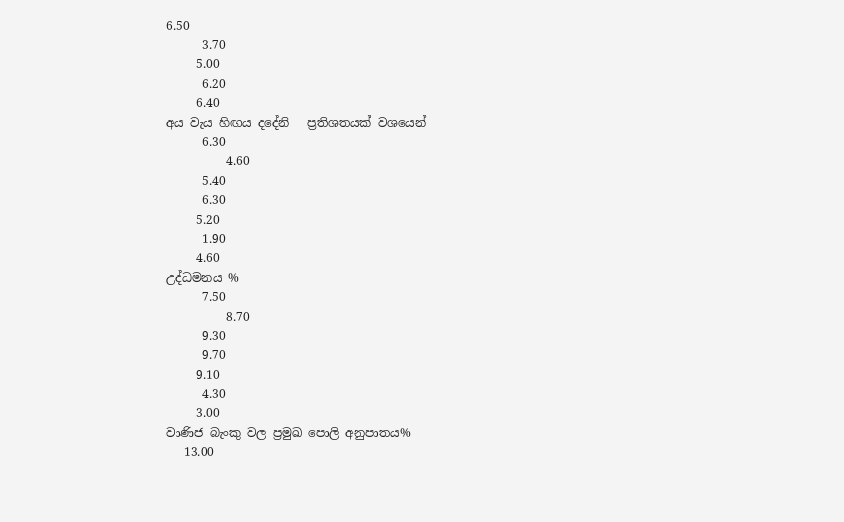6.50
      3.70
     5.00
      6.20
     6.40
අය වැය හිඟය දදේනි   ප්‍රතිශතයක් වශයෙන්
      6.30
          4.60
      5.40
      6.30
     5.20
      1.90
     4.60
උද්ධමනය %
      7.50
          8.70
      9.30
      9.70
     9.10
      4.30
     3.00
වාණිජ බැංකු වල ප්‍රමුඛ පොලි අනුපාතය%
   13.00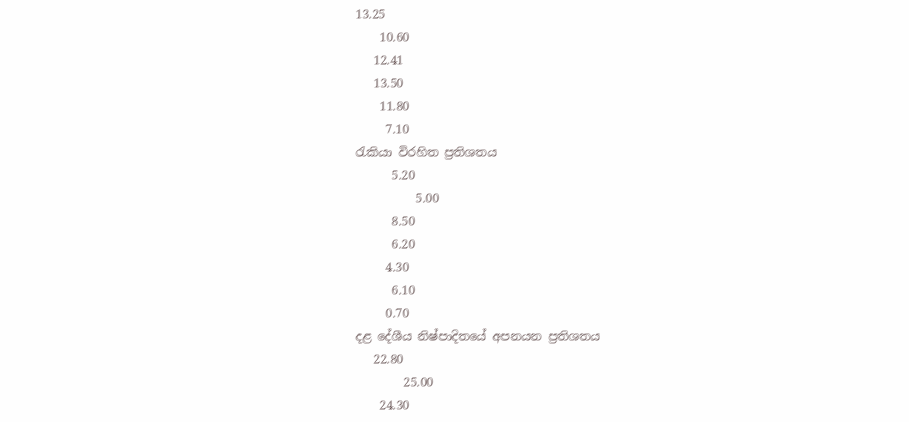13.25
    10.60
   12.41
   13.50
    11.80
     7.10
රැකියා විරහිත ප්‍රතිශතය
      5.20
          5.00
      8.50
      6.20
     4.30
      6.10
     0.70
දළ දේශීය නිෂ්පාදිතයේ අපනයන ප්‍රතිශතය
   22.80
        25.00
    24.30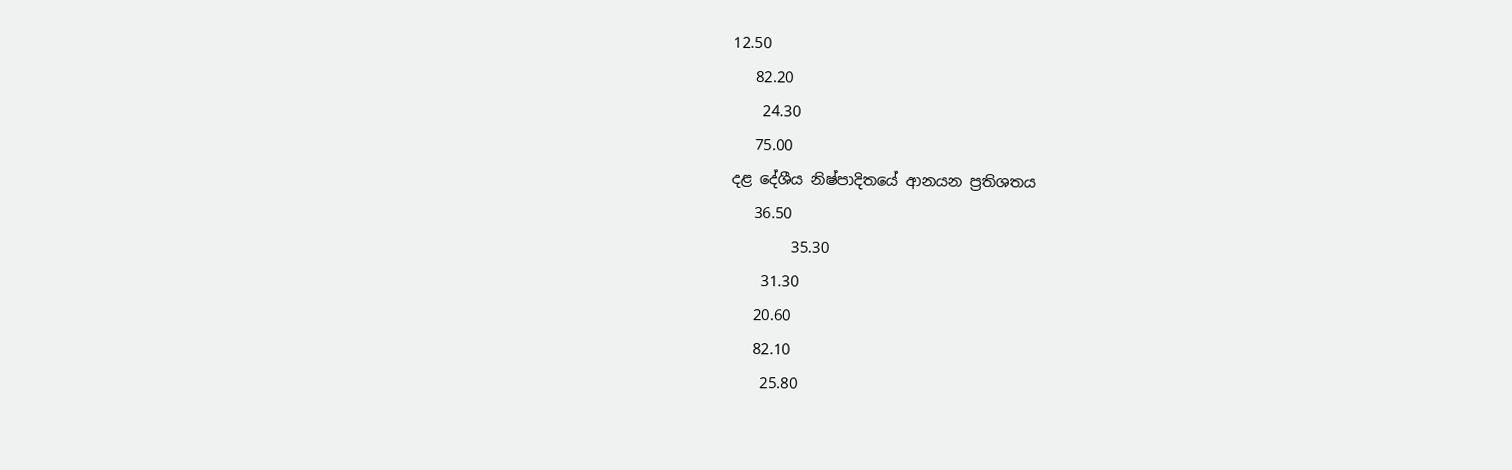12.50
   82.20
    24.30
   75.00
දළ දේශීය නිෂ්පාදිතයේ ආනයන ප්‍රතිශතය
   36.50
        35.30
    31.30
   20.60
   82.10
    25.80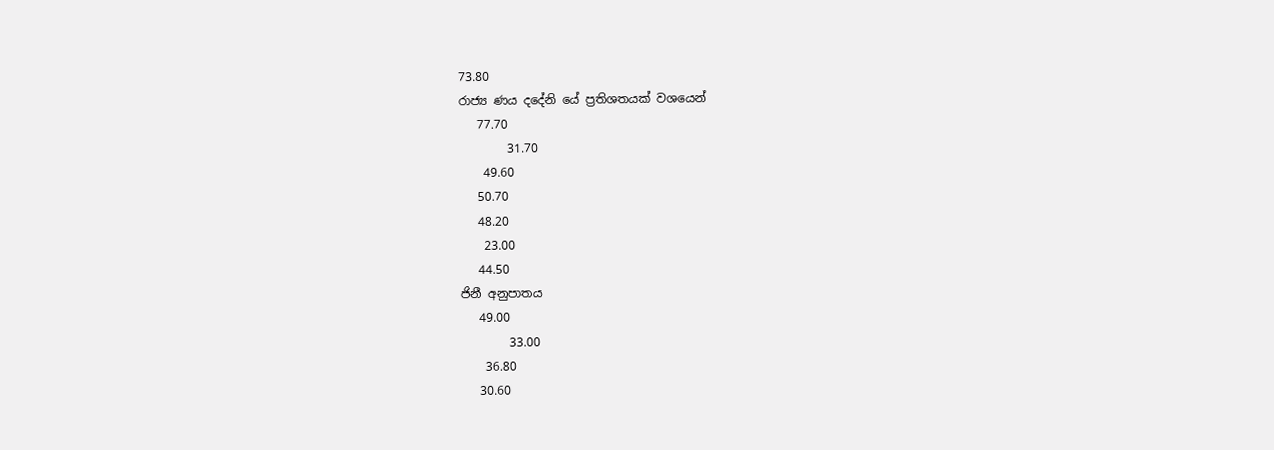73.80
රාජ්‍ය ණය දදේනි යේ ප්‍රතිශතයක් වශයෙන්
   77.70
        31.70
    49.60
   50.70
   48.20
    23.00
   44.50
ජිනී අනුපාතය
   49.00
        33.00
    36.80
   30.60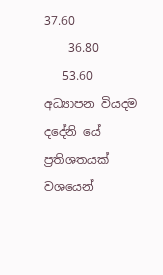37.60
    36.80
   53.60
අධ්‍යාපන වියදම දදේනි යේ ප්‍රතිශතයක් වශයෙන්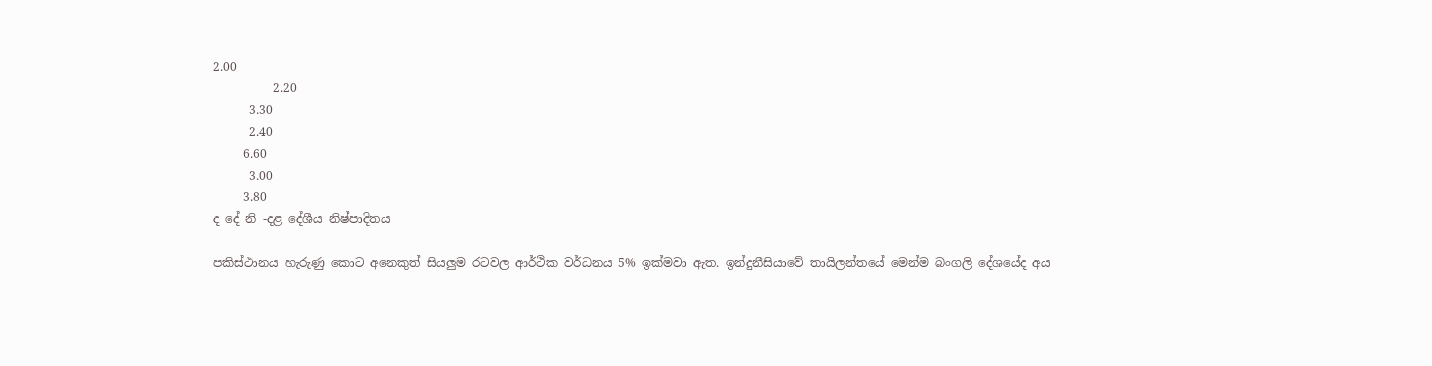2.00
          2.20
      3.30
      2.40
     6.60
      3.00
     3.80
ද දේ නි -දළ දේශීය නිෂ්පාදිතය

පකිස්ථානය හැරුණු කොට අනෙකුත් සියලුම රටවල ආර්ථික වර්ධනය 5% ඉක්මවා ඇත. ඉන්දුනීසියාවේ තායිලන්තයේ මෙන්ම බංගලි දේශයේද අය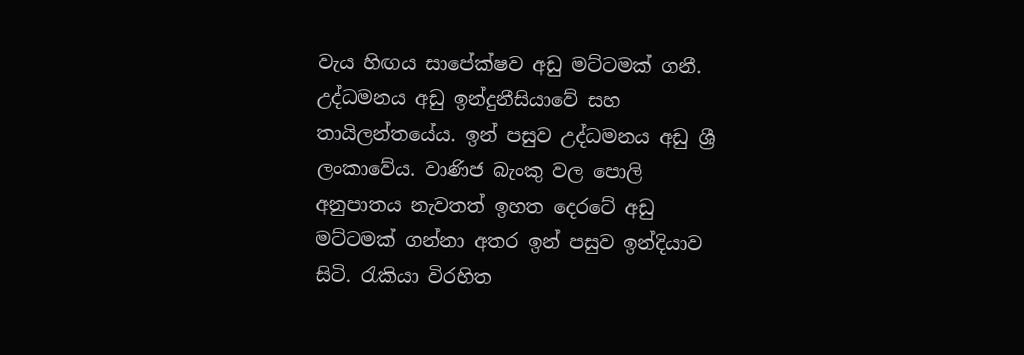වැය හිඟය සාපේක්ෂව අඩු මට්ටමක් ගනී. උද්ධමනය අඩු ඉන්දුනීසියාවේ සහ තායිලන්තයේය. ඉන් පසුව උද්ධමනය අඩු ශ්‍රී ලංකාවේය. වාණිජ බැංකු වල පොලි අනුපාතය නැවතත් ඉහත දෙරටේ අඩු මට්ටමක් ගන්නා අතර ඉන් පසුව ඉන්දියාව සිටි. රැකියා විරහිත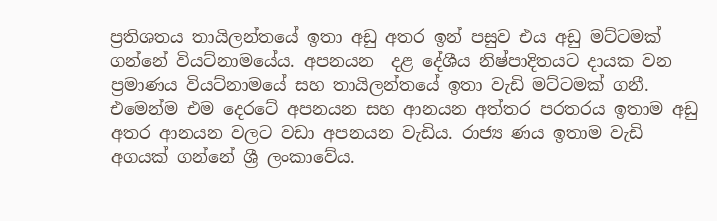ප්‍රතිශතය තායිලන්තයේ ඉතා අඩු අතර ඉන් පසුව එය අඩු මට්ටමක් ගන්නේ වියට්නාමයේය. අපනයන  දළ දේශීය නිෂ්පාදිතයට දායක වන ප්‍රමාණය වියට්නාමයේ සහ තායිලන්තයේ ඉතා වැඩි මට්ටමක් ගනී. එමෙන්ම එම දෙරටේ අපනයන සහ ආනයන අත්තර පරතරය ඉතාම අඩු අතර ආනයන වලට වඩා අපනයන වැඩිය. රාජ්‍ය ණය ඉතාම වැඩි අගයක් ගන්නේ ශ්‍රී ලංකාවේය.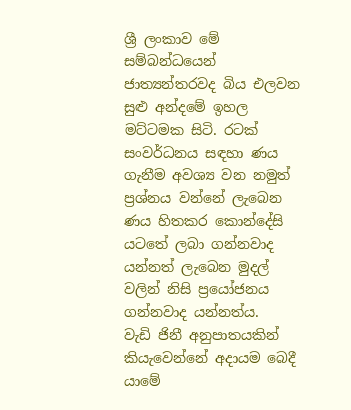ශ්‍රී ලංකාව මේ සම්බන්ධයෙන් ජාත්‍යන්තරවද බිය එලවන සුළු අන්දමේ ඉහල මට්ටමක සිටි. රටක් සංවර්ධනය සඳහා ණය ගැනීම අවශ්‍ය වන නමුත් ප්‍රශ්නය වන්නේ ලැබෙන ණය හිතකර කොන්දේසි යටතේ ලබා ගන්නවාද යන්නත් ලැබෙන මුදල් වලින් නිසි ප්‍රයෝජනය ගන්නවාද යන්නත්ය.
වැඩි ජිනී අනුපාතයකින්  කියැවෙන්නේ අදායම බෙදී යාමේ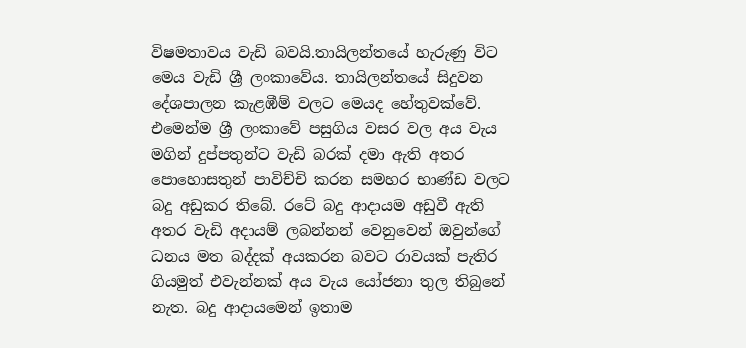විෂමතාවය වැඩි බවයි.තායිලන්තයේ හැරුණු විට මෙය වැඩි ශ්‍රී ලංකාවේය. තායිලන්තයේ සිදුවන දේශපාලන කැළඹීම් වලට මෙයද හේතුවක්වේ. එමෙන්ම ශ්‍රී ලංකාවේ පසුගිය වසර වල අය වැය මගින් දුප්පතුන්ට වැඩි බරක් දමා ඇති අතර පොහොසතුන් පාවිච්චි කරන සමහර භාණ්ඩ වලට බදු අඩුකර තිබේ. රටේ බදු ආදායම අඩුවී ඇති අතර වැඩි අදායම් ලබන්නන් වෙනුවෙන් ඔවුන්ගේ ධනය මත බද්දක් අයකරන බවට රාවයක් පැතිර ගියමුත් එවැන්නක් අය වැය යෝජනා තුල තිබුනේ නැත. බදු ආදායමෙන් ඉතාම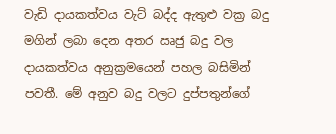වැඩි දායකත්වය වැට් බද්ද ඇතුළු වක්‍ර බදු මගින් ලබා දෙන අතර ඍජු බදු වල දායකත්වය අනුක්‍රමයෙන් පහල බසිමින් පවතී. මේ අනුව බදු වලට දුප්පතුන්ගේ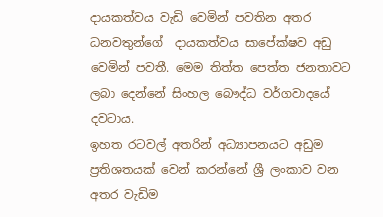දායකත්වය වැඩි වෙමින් පවතින අතර  ධනවතුන්ගේ  දායකත්වය සාපේක්ෂව අඩු වෙමින් පවතී. මෙම තිත්ත පෙත්ත ජනතාවට ලබා දෙන්නේ සිංහල බෞද්ධ වර්ගවාදයේ දවටාය.
ඉහත රටවල් අතරින් අධ්‍යාපනයට අඩුම ප්‍රතිශතයක් වෙන් කරන්නේ ශ්‍රී ලංකාව වන අතර වැඩිම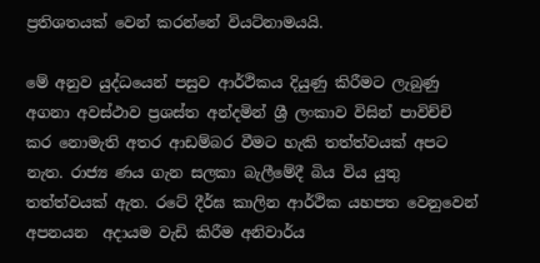ප්‍රතිශතයක් වෙන් කරන්නේ වියට්නාමයයි.

මේ අනුව යුද්ධයෙන් පසුව ආර්ථිකය දියුණු කිරීමට ලැබුණු අගනා අවස්ථාව ප්‍රශස්ත අන්දමින් ශ්‍රී ලංකාව විසින් පාවිච්චි කර නොමැති අතර ආඩම්බර වීමට හැකි තත්ත්වයක් අපට නැත. රාජ්‍ය ණය ගැන සලකා බැලීමේදී බිය විය යුතු තත්ත්වයක් ඇත. රටේ දීර්ඝ කාලින ආර්ථික යහපත වෙනුවෙන් අපනයන  අදායම වැඩි කිරීම අනිවාර්ය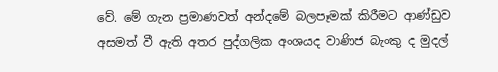වේ. මේ ගැන ප්‍රමාණවත් අන්දමේ බලපෑමක් කිරීමට ආණ්ඩුව අසමත් වී ඇති අතර පුද්ගලික අංශයද වාණිජ බැංකු ද මුදල්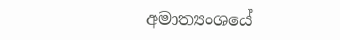අමාත්‍යංශයේ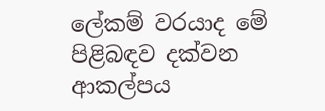ලේකම් වරයාද මේ පිළිබඳව දක්වන ආකල්පය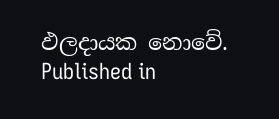ඵලදායක නොවේ.
Published in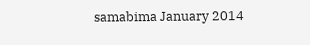samabima January 2014